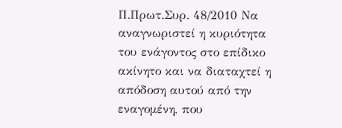Π.Πρωτ.Συρ. 48/2010 Να αναγνωριστεί η κυριότητα του ενάγοντος στο επίδικο ακίνητο και να διαταχτεί η
απόδοση αυτού από την εναγομένη, που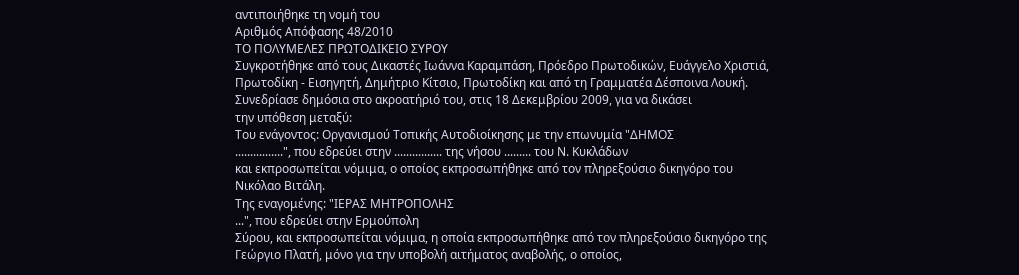αντιποιήθηκε τη νομή του
Αριθμός Απόφασης 48/2010
ΤΟ ΠΟΛΥΜΕΛΕΣ ΠΡΩΤΟΔΙΚΕΙΟ ΣΥΡΟΥ
Συγκροτήθηκε από τους Δικαστές Ιωάννα Καραμπάση, Πρόεδρο Πρωτοδικών, Ευάγγελο Χριστιά,
Πρωτοδίκη - Εισηγητή, Δημήτριο Κίτσιο, Πρωτοδίκη και από τη Γραμματέα Δέσποινα Λουκή.
Συνεδρίασε δημόσια στο ακροατήριό του, στις 18 Δεκεμβρίου 2009, για να δικάσει
την υπόθεση μεταξύ:
Του ενάγοντος: Οργανισμού Τοπικής Αυτοδιοίκησης με την επωνυμία "ΔΗΜΟΣ
................", που εδρεύει στην ................ της νήσου ......... του Ν. Κυκλάδων
και εκπροσωπείται νόμιμα, ο οποίος εκπροσωπήθηκε από τον πληρεξούσιο δικηγόρο του
Νικόλαο Βιτάλη.
Της εναγομένης: "ΙΕΡΑΣ ΜΗΤΡΟΠΟΛΗΣ
...", που εδρεύει στην Ερμούπολη
Σύρου, και εκπροσωπείται νόμιμα, η οποία εκπροσωπήθηκε από τον πληρεξούσιο δικηγόρο της
Γεώργιο Πλατή, μόνο για την υποβολή αιτήματος αναβολής, ο οποίος,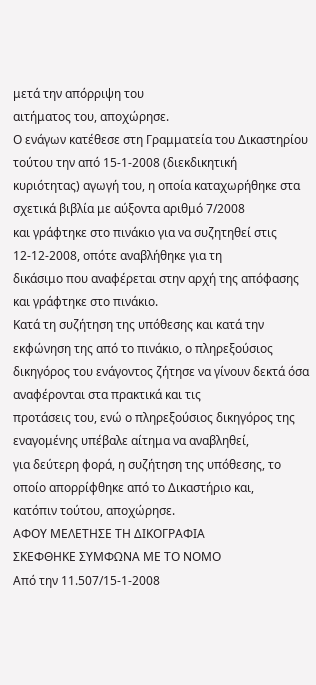μετά την απόρριψη του
αιτήματος του, αποχώρησε.
Ο ενάγων κατέθεσε στη Γραμματεία του Δικαστηρίου τούτου την από 15-1-2008 (διεκδικητική
κυριότητας) αγωγή του, η οποία καταχωρήθηκε στα σχετικά βιβλία με αύξοντα αριθμό 7/2008
και γράφτηκε στο πινάκιο για να συζητηθεί στις 12-12-2008, οπότε αναβλήθηκε για τη
δικάσιμο που αναφέρεται στην αρχή της απόφασης και γράφτηκε στο πινάκιο.
Κατά τη συζήτηση της υπόθεσης και κατά την εκφώνηση της από το πινάκιο, ο πληρεξούσιος
δικηγόρος του ενάγοντος ζήτησε να γίνουν δεκτά όσα αναφέρονται στα πρακτικά και τις
προτάσεις του, ενώ ο πληρεξούσιος δικηγόρος της εναγομένης υπέβαλε αίτημα να αναβληθεί,
για δεύτερη φορά, η συζήτηση της υπόθεσης, το οποίο απορρίφθηκε από το Δικαστήριο και,
κατόπιν τούτου, αποχώρησε.
ΑΦΟΥ ΜΕΛΕΤΗΣΕ ΤΗ ΔΙΚΟΓΡΑΦΙΑ
ΣΚΕΦΘΗΚΕ ΣΥΜΦΩΝΑ ΜΕ ΤΟ ΝΟΜΟ
Από την 11.507/15-1-2008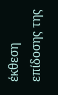έκθεση επίδοσης της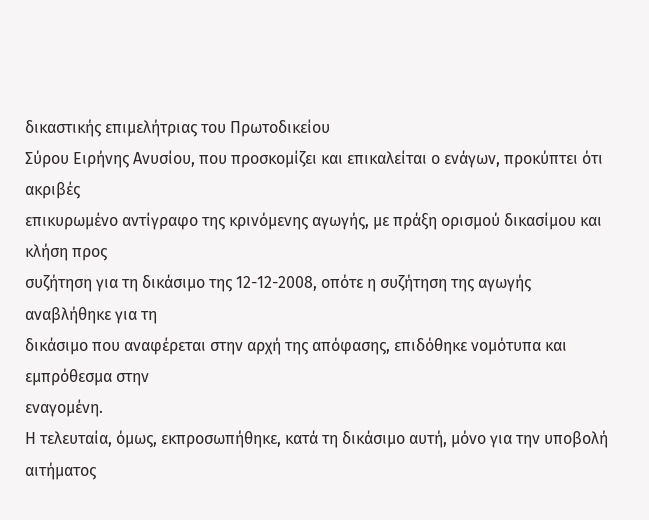δικαστικής επιμελήτριας του Πρωτοδικείου
Σύρου Ειρήνης Ανυσίου, που προσκομίζει και επικαλείται ο ενάγων, προκύπτει ότι ακριβές
επικυρωμένο αντίγραφο της κρινόμενης αγωγής, με πράξη ορισμού δικασίμου και κλήση προς
συζήτηση για τη δικάσιμο της 12-12-2008, οπότε η συζήτηση της αγωγής αναβλήθηκε για τη
δικάσιμο που αναφέρεται στην αρχή της απόφασης, επιδόθηκε νομότυπα και εμπρόθεσμα στην
εναγομένη.
Η τελευταία, όμως, εκπροσωπήθηκε, κατά τη δικάσιμο αυτή, μόνο για την υποβολή αιτήματος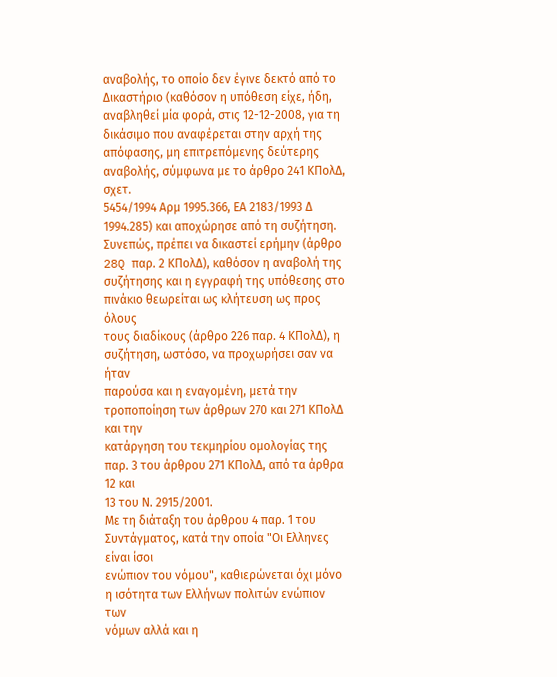αναβολής, το οποίο δεν έγινε δεκτό από το Δικαστήριο (καθόσον η υπόθεση είχε, ήδη,
αναβληθεί μία φορά, στις 12-12-2008, για τη δικάσιμο που αναφέρεται στην αρχή της
απόφασης, μη επιτρεπόμενης δεύτερης αναβολής, σύμφωνα με το άρθρο 241 ΚΠολΔ, σχετ.
5454/1994 Αρμ 1995.366, ΕΑ 2183/1993 Δ 1994.285) και αποχώρησε από τη συζήτηση.
Συνεπώς, πρέπει να δικαστεί ερήμην (άρθρο 28Q παρ. 2 ΚΠολΔ), καθόσον η αναβολή της
συζήτησης και η εγγραφή της υπόθεσης στο πινάκιο θεωρείται ως κλήτευση ως προς όλους
τους διαδίκους (άρθρο 226 παρ. 4 ΚΠολΔ), η συζήτηση, ωστόσο, να προχωρήσει σαν να ήταν
παρούσα και η εναγομένη, μετά την τροποποίηση των άρθρων 270 και 271 ΚΠολΔ και την
κατάργηση του τεκμηρίου ομολογίας της παρ. 3 του άρθρου 271 ΚΠολΔ, από τα άρθρα 12 και
13 του Ν. 2915/2001.
Με τη διάταξη του άρθρου 4 παρ. 1 του Συντάγματος, κατά την οποία "Οι Ελληνες είναι ίσοι
ενώπιον του νόμου", καθιερώνεται όχι μόνο η ισότητα των Ελλήνων πολιτών ενώπιον των
νόμων αλλά και η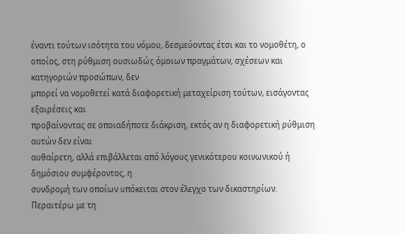έναντι τούτων ισότητα του νόμου, δεσμεύοντας έτσι και το νομοθέτη, ο
οποίος, στη ρύθμιση ουσιωδώς όμοιων πραγμάτων, σχέσεων και κατηγοριών προσώπων, δεν
μπορεί να νομοθετεί κατά διαφορετική μεταχείριση τούτων, εισάγοντας εξαιρέσεις και
προβαίνοντας σε οποιαδήποτε διάκριση, εκτός αν η διαφορετική ρύθμιση αυτών δεν είναι
αυθαίρετη, αλλά επιβάλλεται από λόγους γενικότερου κοινωνικού ή δημόσιου συμφέροντος, η
συνδρομή των οποίων υπόκειται στον έλεγχο των δικαστηρίων.
Περαιτέρω με τη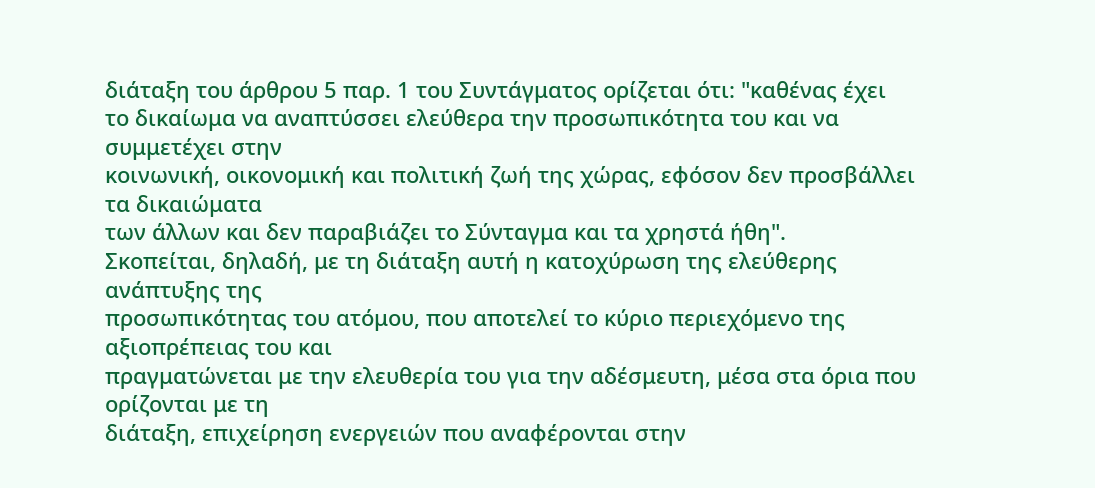διάταξη του άρθρου 5 παρ. 1 του Συντάγματος ορίζεται ότι: "καθένας έχει
το δικαίωμα να αναπτύσσει ελεύθερα την προσωπικότητα του και να συμμετέχει στην
κοινωνική, οικονομική και πολιτική ζωή της χώρας, εφόσον δεν προσβάλλει τα δικαιώματα
των άλλων και δεν παραβιάζει το Σύνταγμα και τα χρηστά ήθη".
Σκοπείται, δηλαδή, με τη διάταξη αυτή η κατοχύρωση της ελεύθερης ανάπτυξης της
προσωπικότητας του ατόμου, που αποτελεί το κύριο περιεχόμενο της αξιοπρέπειας του και
πραγματώνεται με την ελευθερία του για την αδέσμευτη, μέσα στα όρια που ορίζονται με τη
διάταξη, επιχείρηση ενεργειών που αναφέρονται στην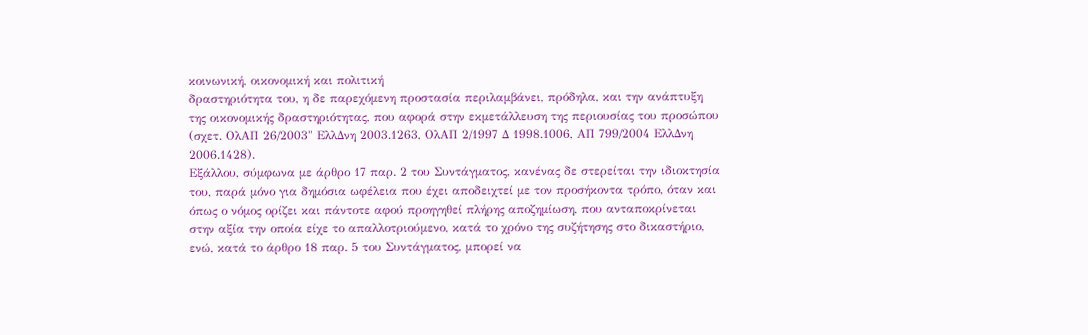κοινωνική, οικονομική και πολιτική
δραστηριότητα του, η δε παρεχόμενη προστασία περιλαμβάνει, πρόδηλα, και την ανάπτυξη
της οικονομικής δραστηριότητας, που αφορά στην εκμετάλλευση της περιουσίας του προσώπου
(σχετ. ΟλΑΠ 26/2003" ΕλλΔνη 2003.1263, ΟλΑΠ 2/1997 Δ 1998.1006, ΑΠ 799/2004 ΕλλΔνη
2006.1428).
Εξάλλου, σύμφωνα με άρθρο 17 παρ. 2 του Συντάγματος, κανένας δε στερείται την ιδιοκτησία
του, παρά μόνο για δημόσια ωφέλεια που έχει αποδειχτεί με τον προσήκοντα τρόπο, όταν και
όπως ο νόμος ορίζει και πάντοτε αφού προηγηθεί πλήρης αποζημίωση, που ανταποκρίνεται
στην αξία την οποία είχε το απαλλοτριούμενο, κατά το χρόνο της συζήτησης στο δικαστήριο,
ενώ, κατά το άρθρο 18 παρ. 5 του Συντάγματος, μπορεί να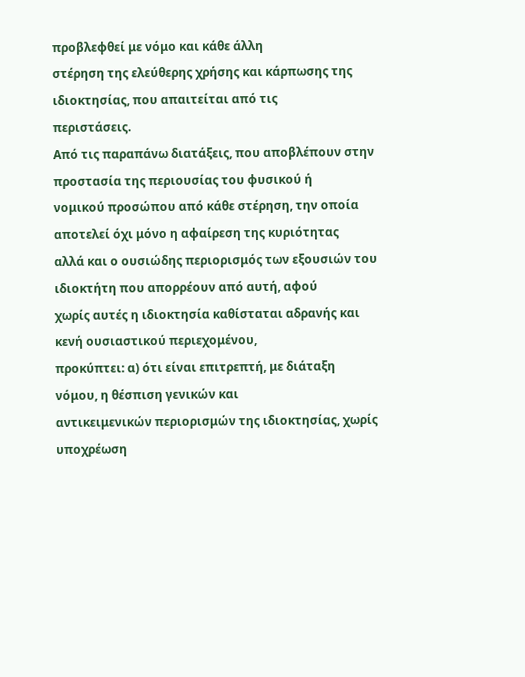προβλεφθεί με νόμο και κάθε άλλη
στέρηση της ελεύθερης χρήσης και κάρπωσης της ιδιοκτησίας, που απαιτείται από τις
περιστάσεις.
Από τις παραπάνω διατάξεις, που αποβλέπουν στην προστασία της περιουσίας του φυσικού ή
νομικού προσώπου από κάθε στέρηση, την οποία αποτελεί όχι μόνο η αφαίρεση της κυριότητας
αλλά και ο ουσιώδης περιορισμός των εξουσιών του ιδιοκτήτη που απορρέουν από αυτή, αφού
χωρίς αυτές η ιδιοκτησία καθίσταται αδρανής και κενή ουσιαστικού περιεχομένου,
προκύπτει: α) ότι είναι επιτρεπτή, με διάταξη νόμου, η θέσπιση γενικών και
αντικειμενικών περιορισμών της ιδιοκτησίας, χωρίς υποχρέωση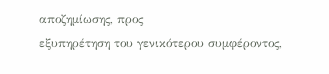αποζημίωσης, προς
εξυπηρέτηση του γενικότερου συμφέροντος,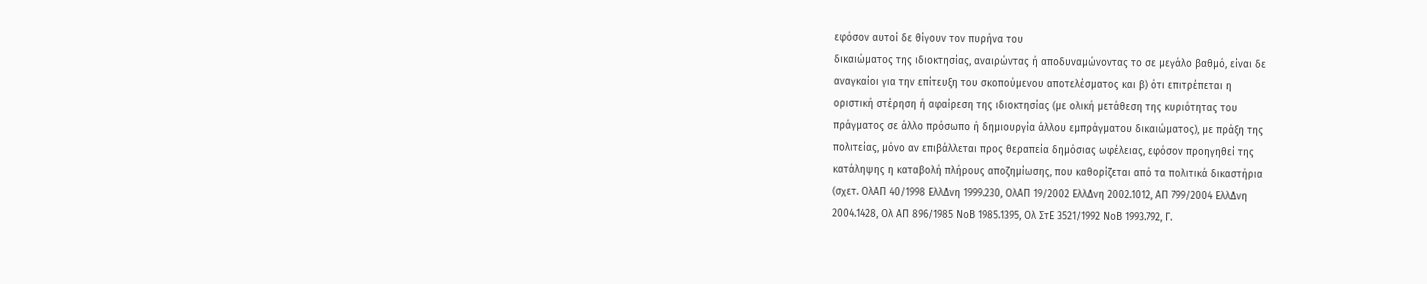εφόσον αυτοί δε θίγουν τον πυρήνα του
δικαιώματος της ιδιοκτησίας, αναιρώντας ή αποδυναμώνοντας το σε μεγάλο βαθμό, είναι δε
αναγκαίοι για την επίτευξη του σκοπούμενου αποτελέσματος και β) ότι επιτρέπεται η
οριστική στέρηση ή αφαίρεση της ιδιοκτησίας (με ολική μετάθεση της κυριότητας του
πράγματος σε άλλο πρόσωπο ή δημιουργία άλλου εμπράγματου δικαιώματος), με πράξη της
πολιτείας, μόνο αν επιβάλλεται προς θεραπεία δημόσιας ωφέλειας, εφόσον προηγηθεί της
κατάληψης η καταβολή πλήρους αποζημίωσης, που καθορίζεται από τα πολιτικά δικαστήρια
(σχετ. ΟλΑΠ 40/1998 ΕλλΔνη 1999.230, ΟλΑΠ 19/2002 ΕλλΔνη 2002.1012, ΑΠ 799/2004 ΕλλΔνη
2004.1428, Ολ ΑΠ 896/1985 ΝοΒ 1985.1395, Ολ ΣτΕ 3521/1992 ΝοΒ 1993.792, Γ.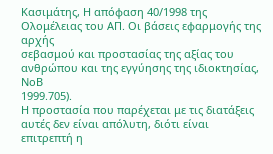Κασιμάτης, Η απόφαση 40/1998 της Ολομέλειας του ΑΠ. Οι βάσεις εφαρμογής της αρχής
σεβασμού και προστασίας της αξίας του ανθρώπου και της εγγύησης της ιδιοκτησίας, ΝοΒ
1999.705).
Η προστασία που παρέχεται με τις διατάξεις αυτές δεν είναι απόλυτη, διότι είναι
επιτρεπτή η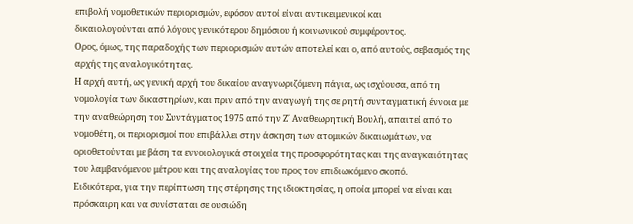επιβολή νομοθετικών περιορισμών, εφόσον αυτοί είναι αντικειμενικοί και
δικαιολογούνται από λόγους γενικότερου δημόσιου ή κοινωνικού συμφέροντος.
Ορος, όμως, της παραδοχής των περιορισμών αυτών αποτελεί και ο, από αυτούς, σεβασμός της
αρχής της αναλογικότητας.
Η αρχή αυτή, ως γενική αρχή του δικαίου αναγνωριζόμενη πάγια, ως ισχύουσα, από τη
νομολογία των δικαστηρίων, και πριν από την αναγωγή της σε ρητή συνταγματική έννοια με
την αναθεώρηση του Συντάγματος 1975 από την Ζ΄ Αναθεωρητική Βουλή, απαιτεί από το
νομοθέτη, οι περιορισμοί που επιβάλλει στην άσκηση των ατομικών δικαιωμάτων, να
οριοθετούνται με βάση τα εννοιολογικά στοιχεία της προσφορότητας και της αναγκαιότητας
του λαμβανόμενου μέτρου και της αναλογίας του προς τον επιδιωκόμενο σκοπό.
Ειδικότερα, για την περίπτωση της στέρησης της ιδιοκτησίας, η οποία μπορεί να είναι και
πρόσκαιρη και να συνίσταται σε ουσιώδη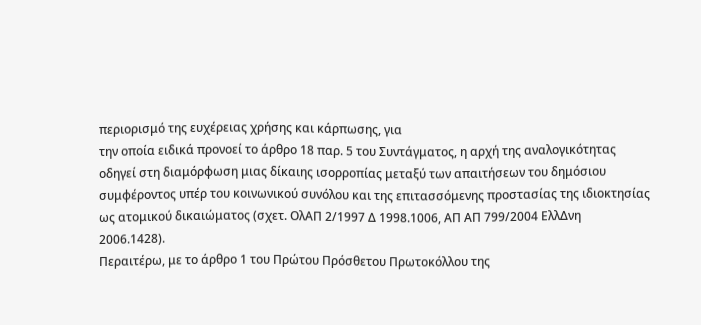περιορισμό της ευχέρειας χρήσης και κάρπωσης, για
την οποία ειδικά προνοεί το άρθρο 18 παρ. 5 του Συντάγματος, η αρχή της αναλογικότητας
οδηγεί στη διαμόρφωση μιας δίκαιης ισορροπίας μεταξύ των απαιτήσεων του δημόσιου
συμφέροντος υπέρ του κοινωνικού συνόλου και της επιτασσόμενης προστασίας της ιδιοκτησίας
ως ατομικού δικαιώματος (σχετ. ΟλΑΠ 2/1997 Δ 1998.1006, ΑΠ ΑΠ 799/2004 ΕλλΔνη
2006.1428).
Περαιτέρω, με το άρθρο 1 του Πρώτου Πρόσθετου Πρωτοκόλλου της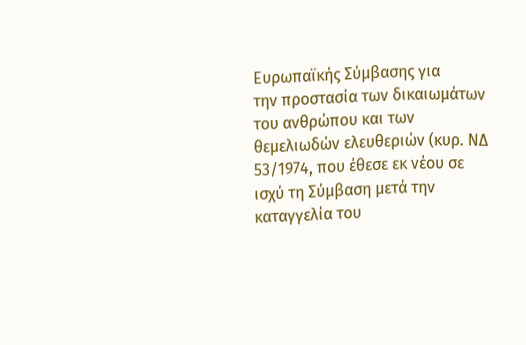Ευρωπαϊκής Σύμβασης για
την προστασία των δικαιωμάτων του ανθρώπου και των θεμελιωδών ελευθεριών (κυρ. ΝΔ
53/1974, που έθεσε εκ νέου σε ισχύ τη Σύμβαση μετά την καταγγελία του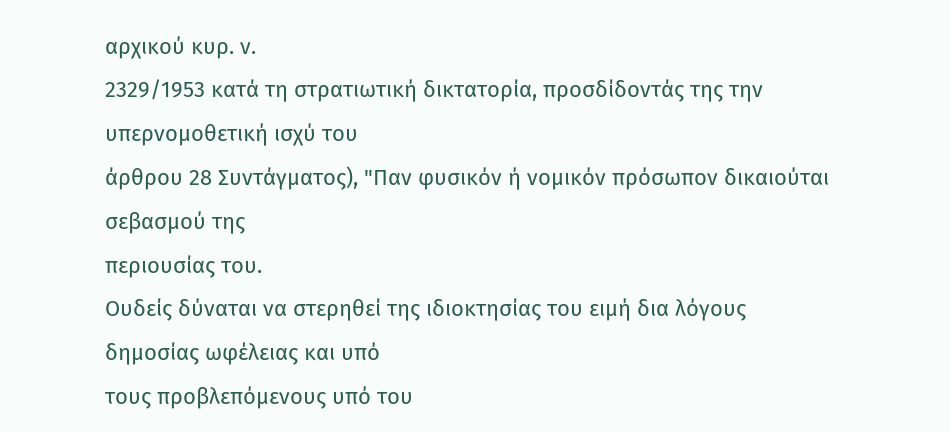αρχικού κυρ. ν.
2329/1953 κατά τη στρατιωτική δικτατορία, προσδίδοντάς της την υπερνομοθετική ισχύ του
άρθρου 28 Συντάγματος), "Παν φυσικόν ή νομικόν πρόσωπον δικαιούται σεβασμού της
περιουσίας του.
Ουδείς δύναται να στερηθεί της ιδιοκτησίας του ειμή δια λόγους δημοσίας ωφέλειας και υπό
τους προβλεπόμενους υπό του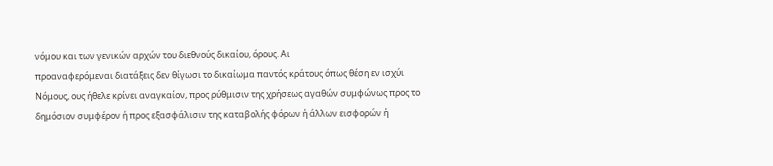νόμου και των γενικών αρχών του διεθνούς δικαίου, όρους. Αι
προαναφερόμεναι διατάξεις δεν θίγωσι το δικαίωμα παντός κράτους όπως θέση εν ισχύι
Νόμους, ους ήθελε κρίνει αναγκαίον, προς ρύθμισιν της χρήσεως αγαθών συμφώνως προς το
δημόσιον συμφέρον ή προς εξασφάλισιν της καταβολής φόρων ή άλλων εισφορών ή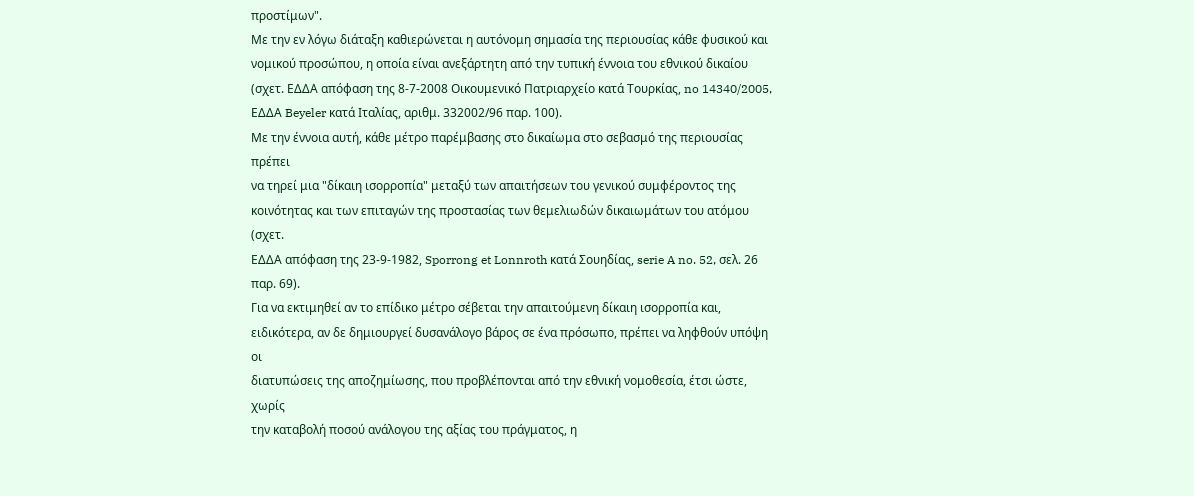προστίμων".
Με την εν λόγω διάταξη καθιερώνεται η αυτόνομη σημασία της περιουσίας κάθε φυσικού και
νομικού προσώπου, η οποία είναι ανεξάρτητη από την τυπική έννοια του εθνικού δικαίου
(σχετ. ΕΔΔΑ απόφαση της 8-7-2008 Οικουμενικό Πατριαρχείο κατά Τουρκίας, no 14340/2005,
ΕΔΔΑ Beyeler κατά Ιταλίας, αριθμ. 332002/96 παρ. 100).
Με την έννοια αυτή, κάθε μέτρο παρέμβασης στο δικαίωμα στο σεβασμό της περιουσίας πρέπει
να τηρεί μια "δίκαιη ισορροπία" μεταξύ των απαιτήσεων του γενικού συμφέροντος της
κοινότητας και των επιταγών της προστασίας των θεμελιωδών δικαιωμάτων του ατόμου (σχετ.
ΕΔΔΑ απόφαση της 23-9-1982, Sporrong et Lonnroth κατά Σουηδίας, serie A no. 52, σελ. 26
παρ. 69).
Για να εκτιμηθεί αν το επίδικο μέτρο σέβεται την απαιτούμενη δίκαιη ισορροπία και,
ειδικότερα, αν δε δημιουργεί δυσανάλογο βάρος σε ένα πρόσωπο, πρέπει να ληφθούν υπόψη οι
διατυπώσεις της αποζημίωσης, που προβλέπονται από την εθνική νομοθεσία, έτσι ώστε, χωρίς
την καταβολή ποσού ανάλογου της αξίας του πράγματος, η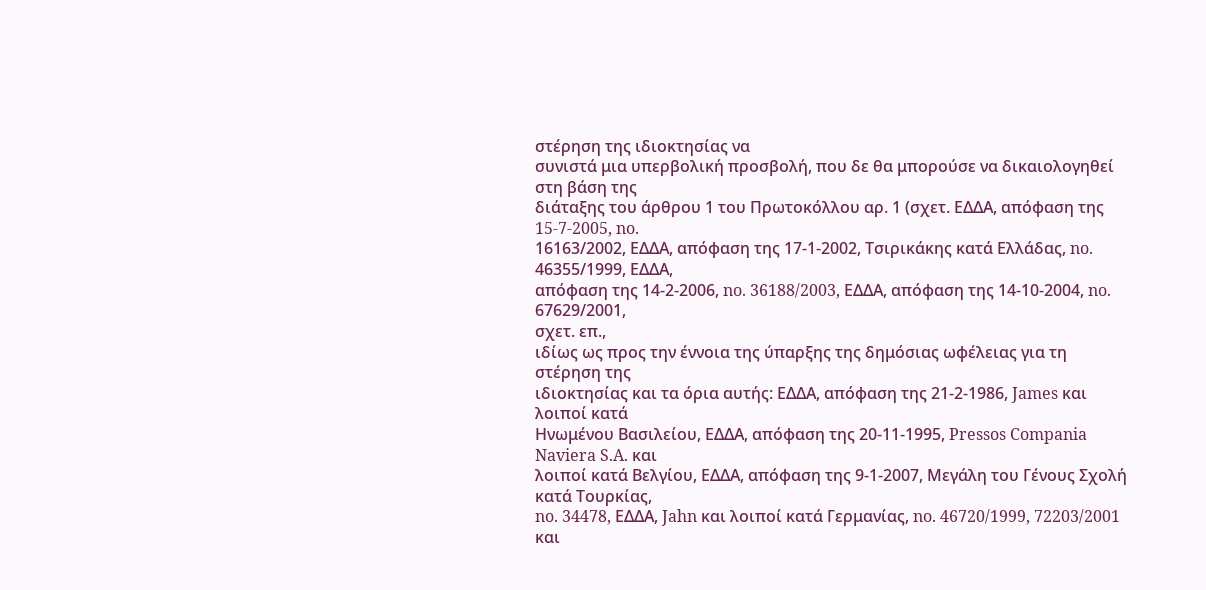στέρηση της ιδιοκτησίας να
συνιστά μια υπερβολική προσβολή, που δε θα μπορούσε να δικαιολογηθεί στη βάση της
διάταξης του άρθρου 1 του Πρωτοκόλλου αρ. 1 (σχετ. ΕΔΔΑ, απόφαση της 15-7-2005, no.
16163/2002, ΕΔΔΑ, απόφαση της 17-1-2002, Τσιρικάκης κατά Ελλάδας, no. 46355/1999, ΕΔΔΑ,
απόφαση της 14-2-2006, no. 36188/2003, ΕΔΔΑ, απόφαση της 14-10-2004, no. 67629/2001,
σχετ. επ.,
ιδίως ως προς την έννοια της ύπαρξης της δημόσιας ωφέλειας για τη στέρηση της
ιδιοκτησίας και τα όρια αυτής: ΕΔΔΑ, απόφαση της 21-2-1986, James και λοιποί κατά
Ηνωμένου Βασιλείου, ΕΔΔΑ, απόφαση της 20-11-1995, Pressos Compania Naviera S.A. και
λοιποί κατά Βελγίου, ΕΔΔΑ, απόφαση της 9-1-2007, Μεγάλη του Γένους Σχολή κατά Τουρκίας,
no. 34478, ΕΔΔΑ, Jahn και λοιποί κατά Γερμανίας, no. 46720/1999, 72203/2001 και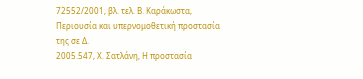72552/2001, βλ. τελ. Β. Καράκωστα, Περιουσία και υπερνομοθετική προστασία της σε Δ.
2005.547, Χ. Σατλάνη, Η προστασία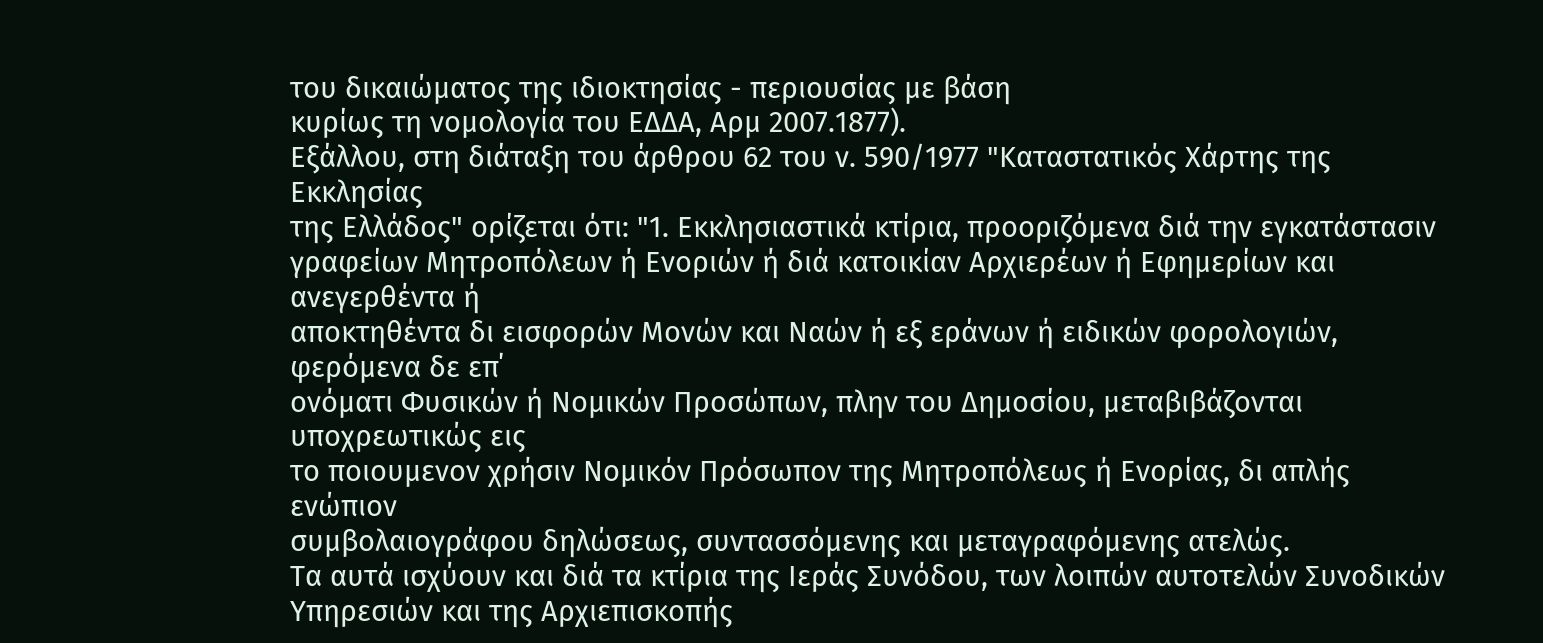του δικαιώματος της ιδιοκτησίας - περιουσίας με βάση
κυρίως τη νομολογία του ΕΔΔΑ, Αρμ 2007.1877).
Εξάλλου, στη διάταξη του άρθρου 62 του ν. 590/1977 "Καταστατικός Χάρτης της Εκκλησίας
της Ελλάδος" ορίζεται ότι: "1. Εκκλησιαστικά κτίρια, προοριζόμενα διά την εγκατάστασιν
γραφείων Μητροπόλεων ή Ενοριών ή διά κατοικίαν Αρχιερέων ή Εφημερίων και ανεγερθέντα ή
αποκτηθέντα δι εισφορών Μονών και Ναών ή εξ εράνων ή ειδικών φορολογιών, φερόμενα δε επ΄
ονόματι Φυσικών ή Νομικών Προσώπων, πλην του Δημοσίου, μεταβιβάζονται υποχρεωτικώς εις
το ποιουμενον χρήσιν Νομικόν Πρόσωπον της Μητροπόλεως ή Ενορίας, δι απλής ενώπιον
συμβολαιογράφου δηλώσεως, συντασσόμενης και μεταγραφόμενης ατελώς.
Τα αυτά ισχύουν και διά τα κτίρια της Ιεράς Συνόδου, των λοιπών αυτοτελών Συνοδικών
Υπηρεσιών και της Αρχιεπισκοπής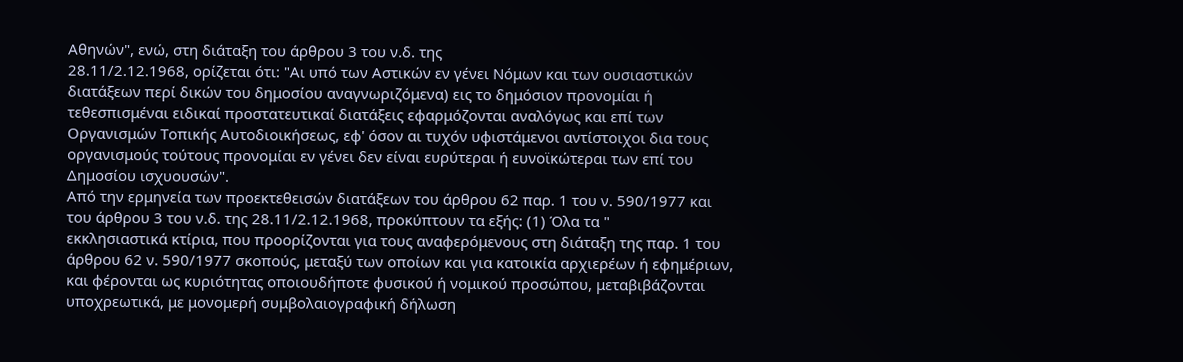Αθηνών", ενώ, στη διάταξη του άρθρου 3 του ν.δ. της
28.11/2.12.1968, ορίζεται ότι: "Αι υπό των Αστικών εν γένει Νόμων και των ουσιαστικών
διατάξεων περί δικών του δημοσίου αναγνωριζόμενα) εις το δημόσιον προνομίαι ή
τεθεσπισμέναι ειδικαί προστατευτικαί διατάξεις εφαρμόζονται αναλόγως και επί των
Οργανισμών Τοπικής Αυτοδιοικήσεως, εφ' όσον αι τυχόν υφιστάμενοι αντίστοιχοι δια τους
οργανισμούς τούτους προνομίαι εν γένει δεν είναι ευρύτεραι ή ευνοϊκώτεραι των επί του
Δημοσίου ισχυουσών".
Από την ερμηνεία των προεκτεθεισών διατάξεων του άρθρου 62 παρ. 1 του ν. 590/1977 και
του άρθρου 3 του ν.δ. της 28.11/2.12.1968, προκύπτουν τα εξής: (1) Όλα τα "
εκκλησιαστικά κτίρια, που προορίζονται για τους αναφερόμενους στη διάταξη της παρ. 1 του
άρθρου 62 ν. 590/1977 σκοπούς, μεταξύ των οποίων και για κατοικία αρχιερέων ή εφημέριων,
και φέρονται ως κυριότητας οποιουδήποτε φυσικού ή νομικού προσώπου, μεταβιβάζονται
υποχρεωτικά, με μονομερή συμβολαιογραφική δήλωση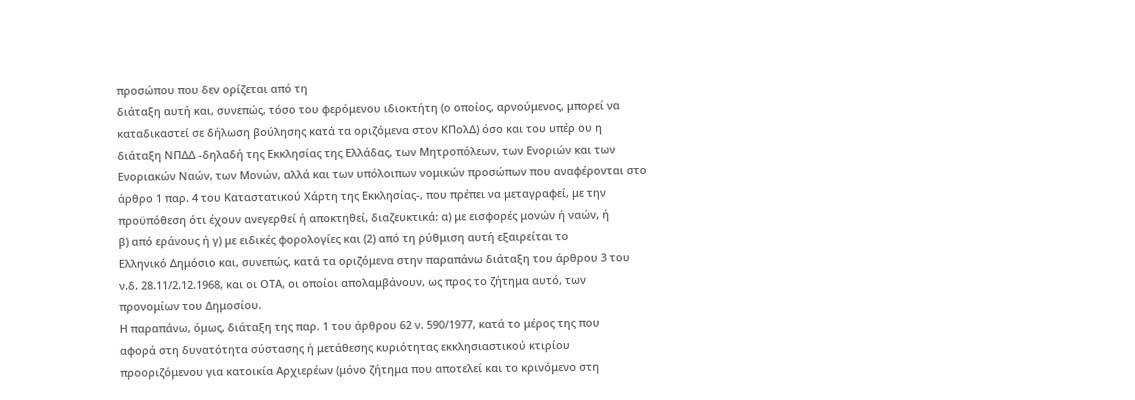προσώπου που δεν ορίζεται από τη
διάταξη αυτή και, συνεπώς, τόσο του φερόμενου ιδιοκτήτη (ο οποίος, αρνούμενος, μπορεί να
καταδικαστεί σε δήλωση βούλησης κατά τα οριζόμενα στον ΚΠολΔ) όσο και του υπέρ ου η
διάταξη ΝΠΔΔ -δηλαδή της Εκκλησίας της Ελλάδας, των Μητροπόλεων, των Ενοριών και των
Ενοριακών Ναών, των Μονών, αλλά και των υπόλοιπων νομικών προσώπων που αναφέρονται στο
άρθρο 1 παρ. 4 του Καταστατικού Χάρτη της Εκκλησίας-, που πρέπει να μεταγραφεί, με την
προϋπόθεση ότι έχουν ανεγερθεί ή αποκτηθεί, διαζευκτικά: α) με εισφορές μονών ή ναών, ή
β) από εράνους ή γ) με ειδικές φορολογίες και (2) από τη ρύθμιση αυτή εξαιρείται το
Ελληνικό Δημόσιο και, συνεπώς, κατά τα οριζόμενα στην παραπάνω διάταξη του άρθρου 3 του
ν.δ. 28.11/2.12.1968, και οι ΟΤΑ, οι οποίοι απολαμβάνουν, ως προς το ζήτημα αυτό, των
προνομίων του Δημοσίου.
Η παραπάνω, όμως, διάταξη της παρ. 1 του άρθρου 62 ν. 590/1977, κατά το μέρος της που
αφορά στη δυνατότητα σύστασης ή μετάθεσης κυριότητας εκκλησιαστικού κτιρίου
προοριζόμενου για κατοικία Αρχιερέων (μόνο ζήτημα που αποτελεί και το κρινόμενο στη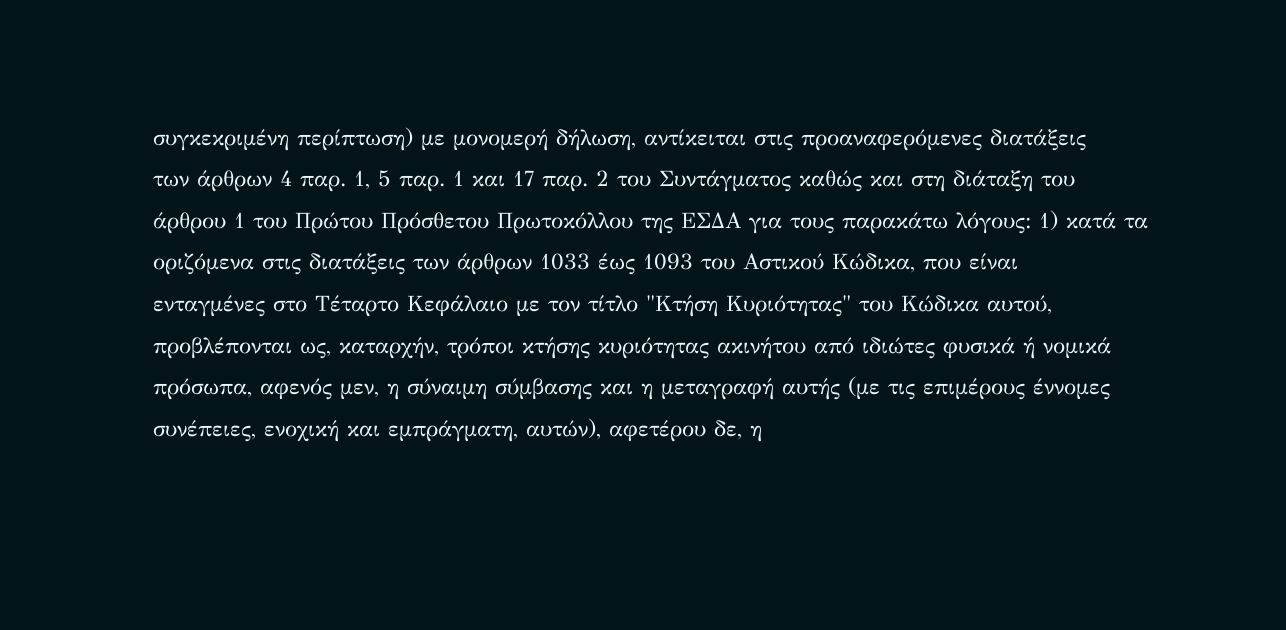συγκεκριμένη περίπτωση) με μονομερή δήλωση, αντίκειται στις προαναφερόμενες διατάξεις
των άρθρων 4 παρ. 1, 5 παρ. 1 και 17 παρ. 2 του Συντάγματος καθώς και στη διάταξη του
άρθρου 1 του Πρώτου Πρόσθετου Πρωτοκόλλου της ΕΣΔΑ για τους παρακάτω λόγους: 1) κατά τα
οριζόμενα στις διατάξεις των άρθρων 1033 έως 1093 του Αστικού Κώδικα, που είναι
ενταγμένες στο Τέταρτο Κεφάλαιο με τον τίτλο "Κτήση Κυριότητας" του Κώδικα αυτού,
προβλέπονται ως, καταρχήν, τρόποι κτήσης κυριότητας ακινήτου από ιδιώτες φυσικά ή νομικά
πρόσωπα, αφενός μεν, η σύναιμη σύμβασης και η μεταγραφή αυτής (με τις επιμέρους έννομες
συνέπειες, ενοχική και εμπράγματη, αυτών), αφετέρου δε, η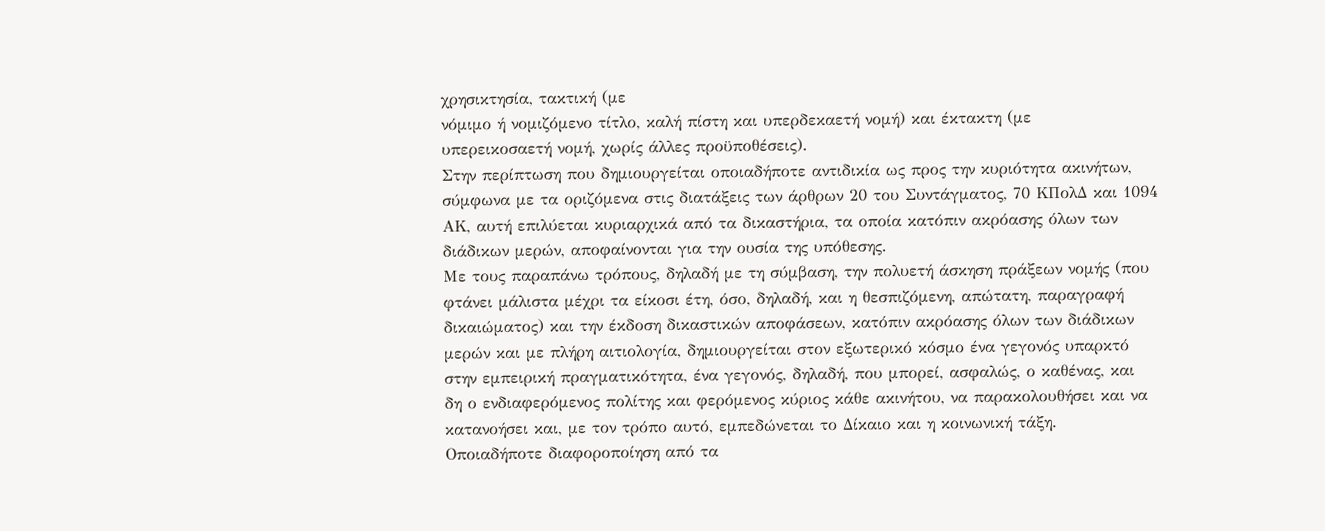χρησικτησία, τακτική (με
νόμιμο ή νομιζόμενο τίτλο, καλή πίστη και υπερδεκαετή νομή) και έκτακτη (με
υπερεικοσαετή νομή, χωρίς άλλες προϋποθέσεις).
Στην περίπτωση που δημιουργείται οποιαδήποτε αντιδικία ως προς την κυριότητα ακινήτων,
σύμφωνα με τα οριζόμενα στις διατάξεις των άρθρων 20 του Συντάγματος, 70 ΚΠολΔ και 1094
ΑΚ, αυτή επιλύεται κυριαρχικά από τα δικαστήρια, τα οποία κατόπιν ακρόασης όλων των
διάδικων μερών, αποφαίνονται για την ουσία της υπόθεσης.
Με τους παραπάνω τρόπους, δηλαδή με τη σύμβαση, την πολυετή άσκηση πράξεων νομής (που
φτάνει μάλιστα μέχρι τα είκοσι έτη, όσο, δηλαδή, και η θεσπιζόμενη, απώτατη, παραγραφή
δικαιώματος) και την έκδοση δικαστικών αποφάσεων, κατόπιν ακρόασης όλων των διάδικων
μερών και με πλήρη αιτιολογία, δημιουργείται στον εξωτερικό κόσμο ένα γεγονός υπαρκτό
στην εμπειρική πραγματικότητα, ένα γεγονός, δηλαδή, που μπορεί, ασφαλώς, ο καθένας, και
δη ο ενδιαφερόμενος πολίτης και φερόμενος κύριος κάθε ακινήτου, να παρακολουθήσει και να
κατανοήσει και, με τον τρόπο αυτό, εμπεδώνεται το Δίκαιο και η κοινωνική τάξη.
Οποιαδήποτε διαφοροποίηση από τα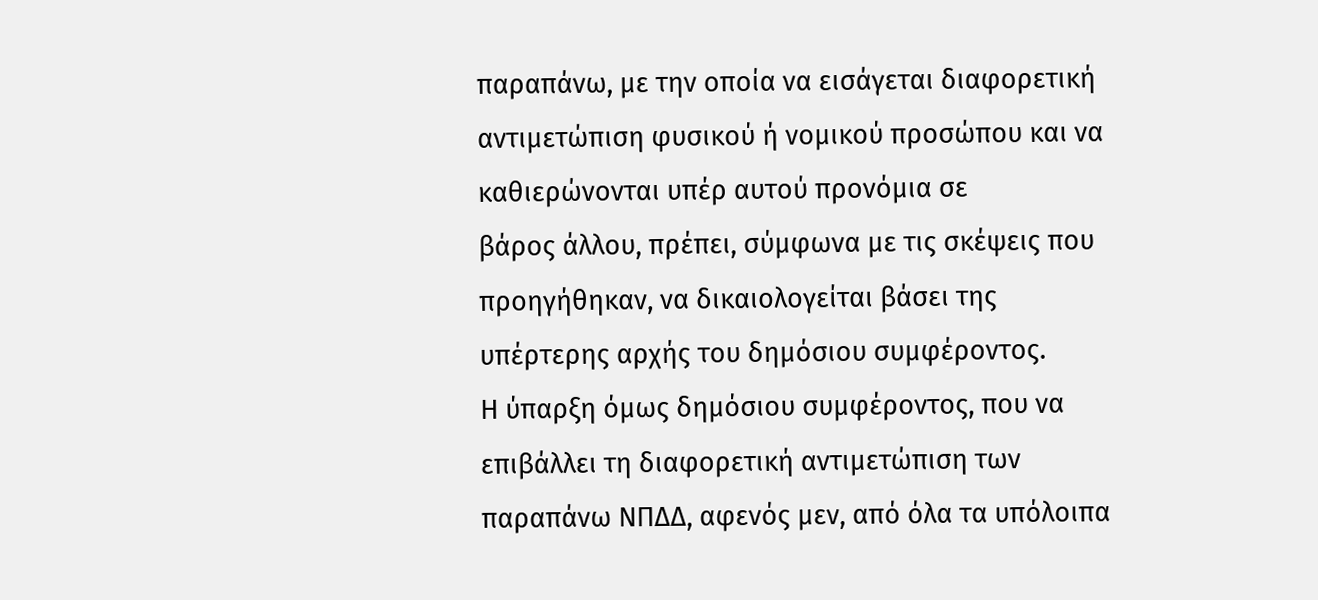παραπάνω, με την οποία να εισάγεται διαφορετική
αντιμετώπιση φυσικού ή νομικού προσώπου και να καθιερώνονται υπέρ αυτού προνόμια σε
βάρος άλλου, πρέπει, σύμφωνα με τις σκέψεις που προηγήθηκαν, να δικαιολογείται βάσει της
υπέρτερης αρχής του δημόσιου συμφέροντος.
Η ύπαρξη όμως δημόσιου συμφέροντος, που να επιβάλλει τη διαφορετική αντιμετώπιση των
παραπάνω ΝΠΔΔ, αφενός μεν, από όλα τα υπόλοιπα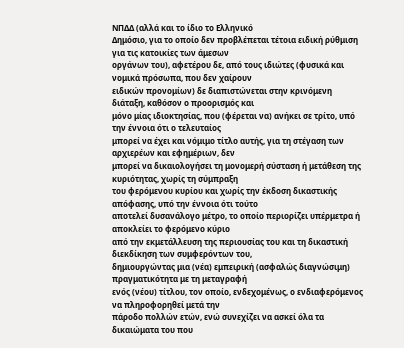ΝΠΔΔ (αλλά και το ίδιο το Ελληνικό
Δημόσιο, για το οποίο δεν προβλέπεται τέτοια ειδική ρύθμιση για τις κατοικίες των άμεσων
οργάνων του), αφετέρου δε, από τους ιδιώτες (φυσικά και νομικά πρόσωπα, που δεν χαίρουν
ειδικών προνομίων) δε διαπιστώνεται στην κρινόμενη διάταξη, καθόσον ο προορισμός και
μόνο μίας ιδιοκτησίας, που (φέρεται να) ανήκει σε τρίτο, υπό την έννοια ότι ο τελευταίος
μπορεί να έχει και νόμιμο τίτλο αυτής, για τη στέγαση των αρχιερέων και εφημέριων, δεν
μπορεί να δικαιολογήσει τη μονομερή σύσταση ή μετάθεση της κυριότητας, χωρίς τη σύμπραξη
του φερόμενου κυρίου και χωρίς την έκδοση δικαστικής απόφασης, υπό την έννοια ότι τούτο
αποτελεί δυσανάλογο μέτρο, το οποίο περιορίζει υπέρμετρα ή αποκλείει το φερόμενο κύριο
από την εκμετάλλευση της περιουσίας του και τη δικαστική διεκδίκηση των συμφερόντων του,
δημιουργώντας μια (νέα) εμπειρική (ασφαλώς διαγνώσιμη) πραγματικότητα με τη μεταγραφή
ενός (νέου) τίτλου, τον οποίο, ενδεχομένως, ο ενδιαφερόμενος να πληροφορηθεί μετά την
πάροδο πολλών ετών, ενώ συνεχίζει να ασκεί όλα τα δικαιώματα του που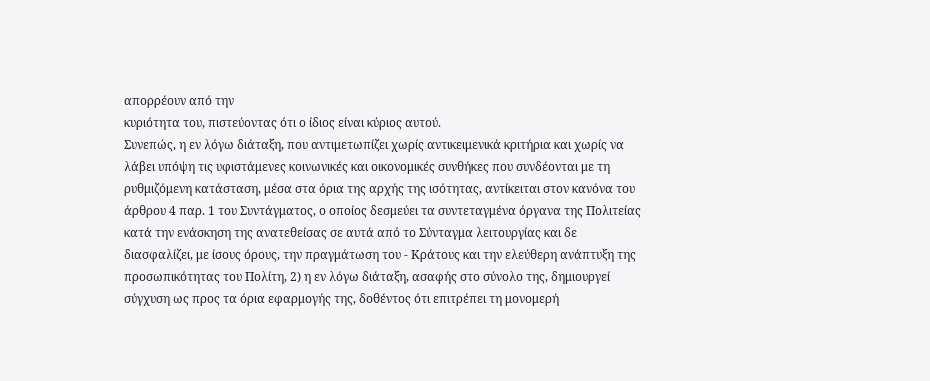απορρέουν από την
κυριότητα του, πιστεύοντας ότι ο ίδιος είναι κύριος αυτού.
Συνεπώς, η εν λόγω διάταξη, που αντιμετωπίζει χωρίς αντικειμενικά κριτήρια και χωρίς να
λάβει υπόψη τις υφιστάμενες κοινωνικές και οικονομικές συνθήκες που συνδέονται με τη
ρυθμιζόμενη κατάσταση, μέσα στα όρια της αρχής της ισότητας, αντίκειται στον κανόνα του
άρθρου 4 παρ. 1 του Συντάγματος, ο οποίος δεσμεύει τα συντεταγμένα όργανα της Πολιτείας
κατά την ενάσκηση της ανατεθείσας σε αυτά από το Σύνταγμα λειτουργίας και δε
διασφαλίζει, με ίσους όρους, την πραγμάτωση του - Κράτους και την ελεύθερη ανάπτυξη της
προσωπικότητας του Πολίτη, 2) η εν λόγω διάταξη, ασαφής στο σύνολο της, δημιουργεί
σύγχυση ως προς τα όρια εφαρμογής της, δοθέντος ότι επιτρέπει τη μονομερή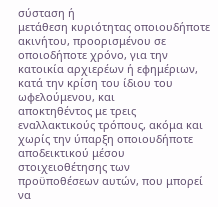σύσταση ή
μετάθεση κυριότητας οποιουδήποτε ακινήτου, προορισμένου σε οποιοδήποτε χρόνο, για την
κατοικία αρχιερέων ή εφημέριων, κατά την κρίση του ίδιου του ωφελούμενου, και
αποκτηθέντος με τρεις εναλλακτικούς τρόπους, ακόμα και χωρίς την ύπαρξη οποιουδήποτε
αποδεικτικού μέσου στοιχειοθέτησης των προϋποθέσεων αυτών, που μπορεί να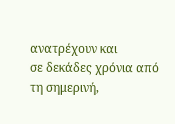ανατρέχουν και
σε δεκάδες χρόνια από τη σημερινή,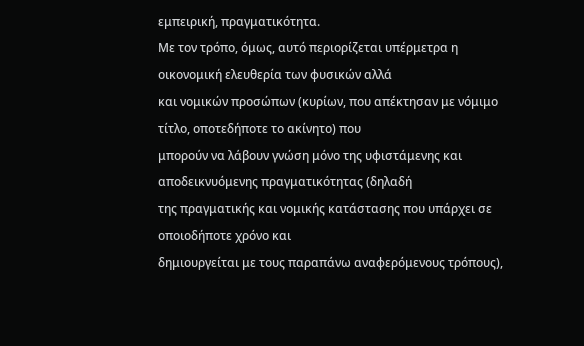εμπειρική, πραγματικότητα.
Με τον τρόπο, όμως, αυτό περιορίζεται υπέρμετρα η οικονομική ελευθερία των φυσικών αλλά
και νομικών προσώπων (κυρίων, που απέκτησαν με νόμιμο τίτλο, οποτεδήποτε το ακίνητο) που
μπορούν να λάβουν γνώση μόνο της υφιστάμενης και αποδεικνυόμενης πραγματικότητας (δηλαδή
της πραγματικής και νομικής κατάστασης που υπάρχει σε οποιοδήποτε χρόνο και
δημιουργείται με τους παραπάνω αναφερόμενους τρόπους),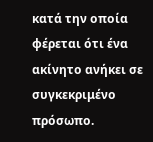κατά την οποία φέρεται ότι ένα
ακίνητο ανήκει σε συγκεκριμένο πρόσωπο.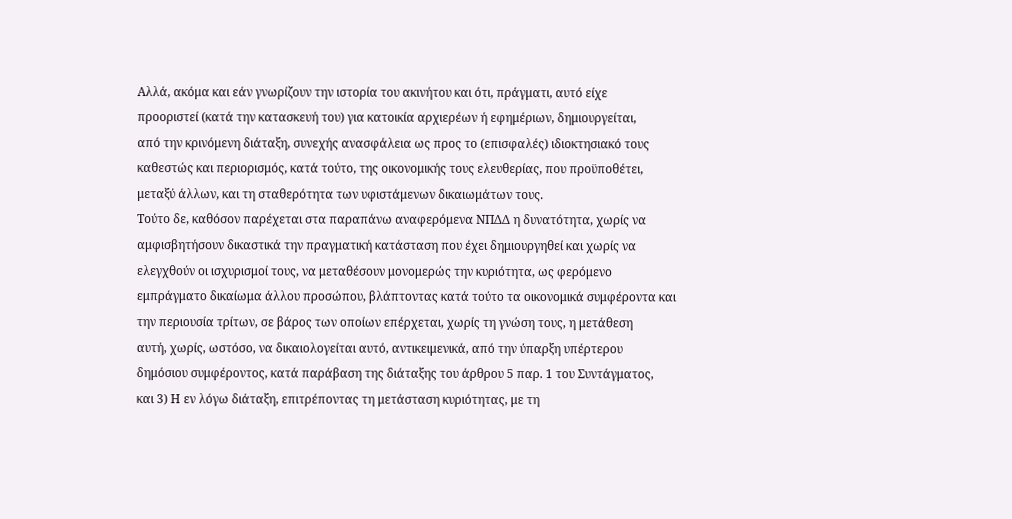Αλλά, ακόμα και εάν γνωρίζουν την ιστορία του ακινήτου και ότι, πράγματι, αυτό είχε
προοριστεί (κατά την κατασκευή του) για κατοικία αρχιερέων ή εφημέριων, δημιουργείται,
από την κρινόμενη διάταξη, συνεχής ανασφάλεια ως προς το (επισφαλές) ιδιοκτησιακό τους
καθεστώς και περιορισμός, κατά τούτο, της οικονομικής τους ελευθερίας, που προϋποθέτει,
μεταξύ άλλων, και τη σταθερότητα των υφιστάμενων δικαιωμάτων τους.
Τούτο δε, καθόσον παρέχεται στα παραπάνω αναφερόμενα ΝΠΔΔ η δυνατότητα, χωρίς να
αμφισβητήσουν δικαστικά την πραγματική κατάσταση που έχει δημιουργηθεί και χωρίς να
ελεγχθούν οι ισχυρισμοί τους, να μεταθέσουν μονομερώς την κυριότητα, ως φερόμενο
εμπράγματο δικαίωμα άλλου προσώπου, βλάπτοντας κατά τούτο τα οικονομικά συμφέροντα και
την περιουσία τρίτων, σε βάρος των οποίων επέρχεται, χωρίς τη γνώση τους, η μετάθεση
αυτή, χωρίς, ωστόσο, να δικαιολογείται αυτό, αντικειμενικά, από την ύπαρξη υπέρτερου
δημόσιου συμφέροντος, κατά παράβαση της διάταξης του άρθρου 5 παρ. 1 του Συντάγματος,
και 3) Η εν λόγω διάταξη, επιτρέποντας τη μετάσταση κυριότητας, με τη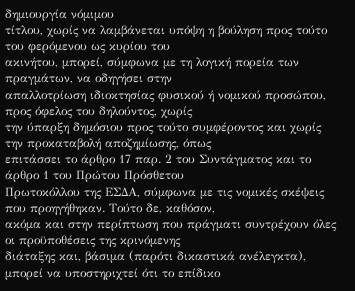δημιουργία νόμιμου
τίτλου, χωρίς να λαμβάνεται υπόψη η βούληση προς τούτο του φερόμενου ως κυρίου του
ακινήτου, μπορεί, σύμφωνα με τη λογική πορεία των πραγμάτων, να οδηγήσει στην
απαλλοτρίωση ιδιοκτησίας φυσικού ή νομικού προσώπου, προς όφελος του δηλούντος, χωρίς
την ύπαρξη δημόσιου προς τούτο συμφέροντος και χωρίς την προκαταβολή αποζημίωσης, όπως
επιτάσσει το άρθρο 17 παρ. 2 του Συντάγματος και το άρθρο 1 του Πρώτου Πρόσθετου
Πρωτοκόλλου της ΕΣΔΑ, σύμφωνα με τις νομικές σκέψεις που προηγήθηκαν. Τούτο δε, καθόσον,
ακόμα και στην περίπτωση που πράγματι συντρέχουν όλες οι προϋποθέσεις της κρινόμενης
διάταξης και, βάσιμα (παρότι δικαστικά ανέλεγκτα), μπορεί να υποστηριχτεί ότι το επίδικο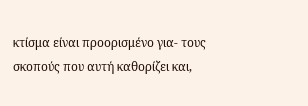κτίσμα είναι προορισμένο για- τους σκοπούς που αυτή καθορίζει και,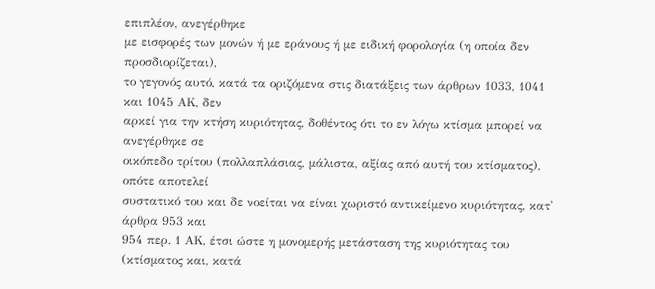επιπλέον, ανεγέρθηκε
με εισφορές των μονών ή με εράνους ή με ειδική φορολογία (η οποία δεν προσδιορίζεται),
το γεγονός αυτό, κατά τα οριζόμενα στις διατάξεις των άρθρων 1033, 1041 και 1045 ΑΚ, δεν
αρκεί για την κτήση κυριότητας, δοθέντος ότι το εν λόγω κτίσμα μπορεί να ανεγέρθηκε σε
οικόπεδο τρίτου (πολλαπλάσιας, μάλιστα, αξίας από αυτή του κτίσματος), οπότε αποτελεί
συστατικό του και δε νοείται να είναι χωριστό αντικείμενο κυριότητας, κατ' άρθρα 953 και
954 περ. 1 ΑΚ, έτσι ώστε η μονομερής μετάσταση της κυριότητας του (κτίσματος και, κατά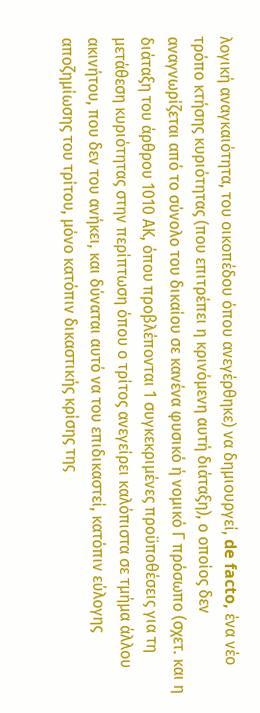λογική αναγκαιότητα, του οικοπέδου όπου ανεγέρθηκε) να δημιουργεί, de facto, ένα νέο
τρόπο κτήσης κυριότητας (που επιτρέπει η κρινόμενη αυτή διάταξη), ο οποίος δεν
αναγνωρίζεται από το σύνολο του δικαίου σε κανένα φυσικό ή νομικό Γ πρόσωπο (σχετ. και η
διάταξη του άρθρου 1010 ΑΚ, όπου προβλέπονται 1 συγκεκριμένες προϋποθέσεις για τη
μετάθεση κυριότητας στην περίπτωση όπου ο τρίτος ανεγείρει καλόπιστα σε τμήμα άλλου
ακινήτου, που δεν του ανήκει, και δύναται αυτό να του επιδικαστεί, κατόπιν εύλογης
αποζημίωσης του τρίτου, μόνο κατόπιν δικαστικής κρίσης της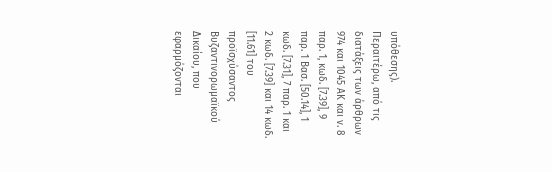υπόθεσης).
Περαιτέρω, από τις διατάξεις των άρθρων 974 και 1045 ΑΚ και ν. 8 παρ. 1, κωδ. [7.39], 9
παρ. 1 Βασ. [50.14], 1 κωδ. [7.31], 7 παρ. 1 και 2 κωδ. [7.39] και 14 κωδ. [11.61] του
προϊσχύσαντος Βυζαντινορωμαϊκού Δικαίου, που εφαρμόζονται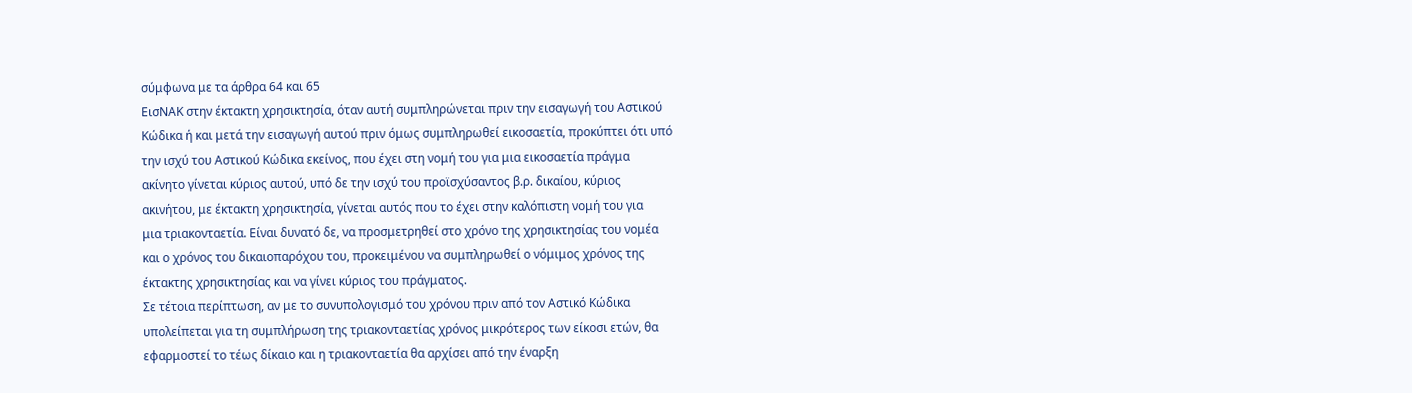σύμφωνα με τα άρθρα 64 και 65
ΕισΝΑΚ στην έκτακτη χρησικτησία, όταν αυτή συμπληρώνεται πριν την εισαγωγή του Αστικού
Κώδικα ή και μετά την εισαγωγή αυτού πριν όμως συμπληρωθεί εικοσαετία, προκύπτει ότι υπό
την ισχύ του Αστικού Κώδικα εκείνος, που έχει στη νομή του για μια εικοσαετία πράγμα
ακίνητο γίνεται κύριος αυτού, υπό δε την ισχύ του προϊσχύσαντος β.ρ. δικαίου, κύριος
ακινήτου, με έκτακτη χρησικτησία, γίνεται αυτός που το έχει στην καλόπιστη νομή του για
μια τριακονταετία. Είναι δυνατό δε, να προσμετρηθεί στο χρόνο της χρησικτησίας του νομέα
και ο χρόνος του δικαιοπαρόχου του, προκειμένου να συμπληρωθεί ο νόμιμος χρόνος της
έκτακτης χρησικτησίας και να γίνει κύριος του πράγματος.
Σε τέτοια περίπτωση, αν με το συνυπολογισμό του χρόνου πριν από τον Αστικό Κώδικα
υπολείπεται για τη συμπλήρωση της τριακονταετίας χρόνος μικρότερος των είκοσι ετών, θα
εφαρμοστεί το τέως δίκαιο και η τριακονταετία θα αρχίσει από την έναρξη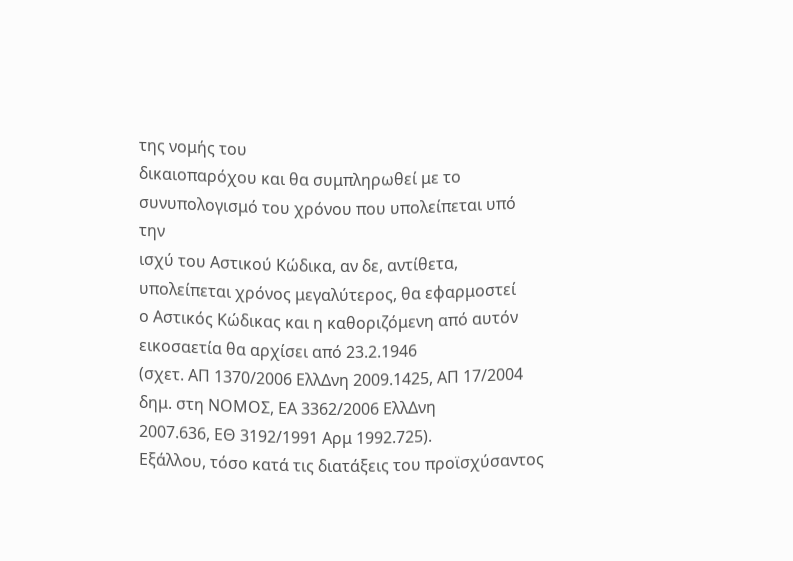της νομής του
δικαιοπαρόχου και θα συμπληρωθεί με το συνυπολογισμό του χρόνου που υπολείπεται υπό την
ισχύ του Αστικού Κώδικα, αν δε, αντίθετα, υπολείπεται χρόνος μεγαλύτερος, θα εφαρμοστεί
ο Αστικός Κώδικας και η καθοριζόμενη από αυτόν εικοσαετία θα αρχίσει από 23.2.1946
(σχετ. ΑΠ 1370/2006 ΕλλΔνη 2009.1425, ΑΠ 17/2004 δημ. στη ΝΟΜΟΣ, ΕΑ 3362/2006 ΕλλΔνη
2007.636, ΕΘ 3192/1991 Αρμ 1992.725).
Εξάλλου, τόσο κατά τις διατάξεις του προϊσχύσαντος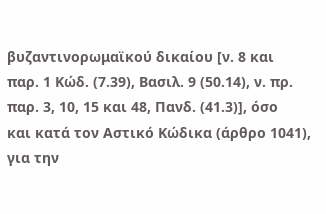βυζαντινορωμαϊκού δικαίου [ν. 8 και
παρ. 1 Κώδ. (7.39), Βασιλ. 9 (50.14), ν. πρ. παρ. 3, 10, 15 και 48, Πανδ. (41.3)], όσο
και κατά τον Αστικό Κώδικα (άρθρο 1041), για την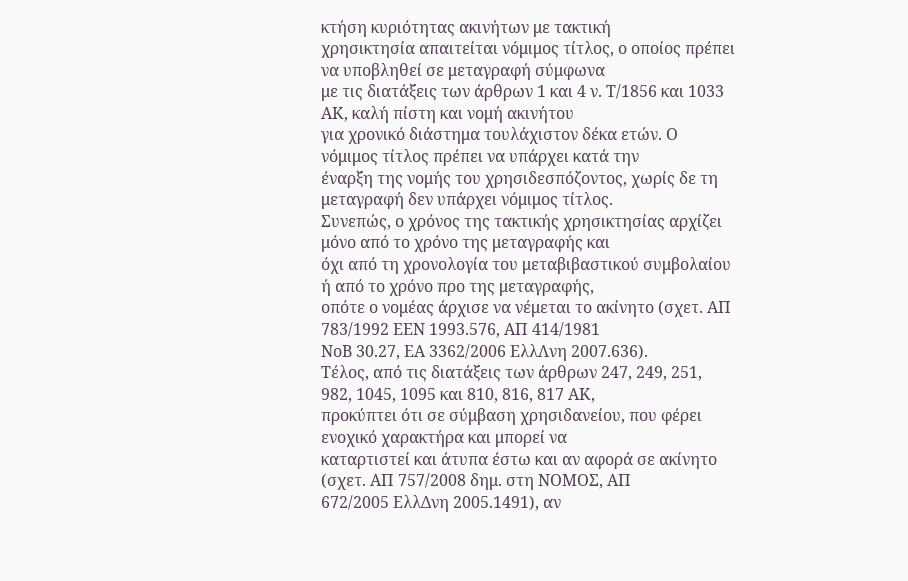κτήση κυριότητας ακινήτων με τακτική
χρησικτησία απαιτείται νόμιμος τίτλος, ο οποίος πρέπει να υποβληθεί σε μεταγραφή σύμφωνα
με τις διατάξεις των άρθρων 1 και 4 ν. Τ/1856 και 1033 ΑΚ, καλή πίστη και νομή ακινήτου
για χρονικό διάστημα τουλάχιστον δέκα ετών. Ο νόμιμος τίτλος πρέπει να υπάρχει κατά την
έναρξη της νομής του χρησιδεσπόζοντος, χωρίς δε τη μεταγραφή δεν υπάρχει νόμιμος τίτλος.
Συνεπώς, ο χρόνος της τακτικής χρησικτησίας αρχίζει μόνο από το χρόνο της μεταγραφής και
όχι από τη χρονολογία του μεταβιβαστικού συμβολαίου ή από το χρόνο προ της μεταγραφής,
οπότε ο νομέας άρχισε να νέμεται το ακίνητο (σχετ. ΑΠ 783/1992 ΕΕΝ 1993.576, ΑΠ 414/1981
ΝοΒ 30.27, ΕΑ 3362/2006 ΕλλΛνη 2007.636).
Τέλος, από τις διατάξεις των άρθρων 247, 249, 251, 982, 1045, 1095 και 810, 816, 817 ΑΚ,
προκύπτει ότι σε σύμβαση χρησιδανείου, που φέρει ενοχικό χαρακτήρα και μπορεί να
καταρτιστεί και άτυπα έστω και αν αφορά σε ακίνητο (σχετ. ΑΠ 757/2008 δημ. στη ΝΟΜΟΣ, ΑΠ
672/2005 ΕλλΔνη 2005.1491), αν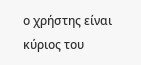ο χρήστης είναι κύριος του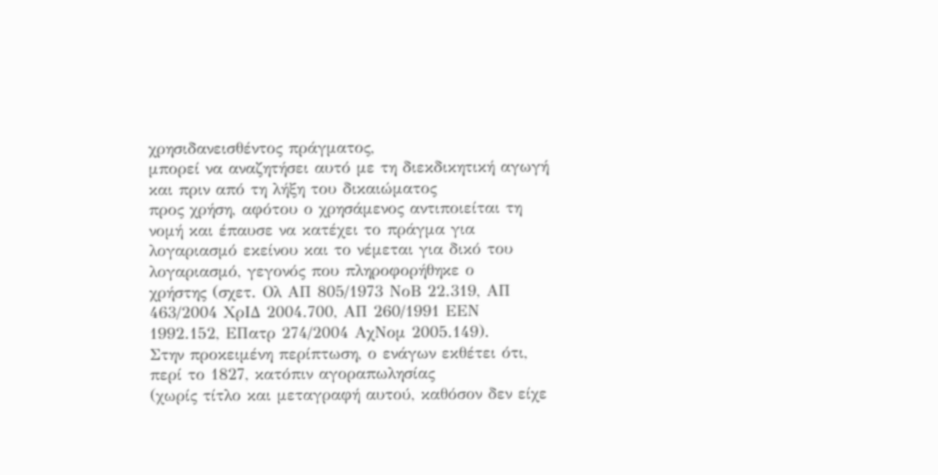χρησιδανεισθέντος πράγματος,
μπορεί να αναζητήσει αυτό με τη διεκδικητική αγωγή και πριν από τη λήξη του δικαιώματος
προς χρήση, αφότου ο χρησάμενος αντιποιείται τη νομή και έπαυσε να κατέχει το πράγμα για
λογαριασμό εκείνου και το νέμεται για δικό του λογαριασμό, γεγονός που πληροφορήθηκε ο
χρήστης (σχετ. Ολ ΑΠ 805/1973 ΝοΒ 22.319, ΑΠ 463/2004 ΧρΙΔ 2004.700, ΑΠ 260/1991 ΕΕΝ
1992.152, ΕΠατρ 274/2004 ΑχΝομ 2005.149).
Στην προκειμένη περίπτωση, ο ενάγων εκθέτει ότι, περί το 1827, κατόπιν αγοραπωλησίας
(χωρίς τίτλο και μεταγραφή αυτού, καθόσον δεν είχε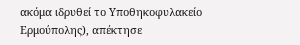ακόμα ιδρυθεί το Υποθηκοφυλακείο
Ερμούπολης), απέκτησε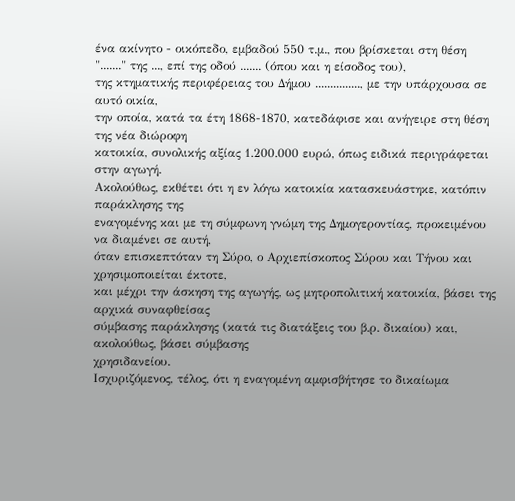ένα ακίνητο - οικόπεδο, εμβαδού 550 τ.μ., που βρίσκεται στη θέση
"......." της ..., επί της οδού ....... (όπου και η είσοδος του),
της κτηματικής περιφέρειας του Δήμου ..............., με την υπάρχουσα σε αυτό οικία,
την οποία, κατά τα έτη 1868-1870, κατεδάφισε και ανήγειρε στη θέση της νέα διώροφη
κατοικία, συνολικής αξίας 1.200.000 ευρώ, όπως ειδικά περιγράφεται στην αγωγή.
Ακολούθως, εκθέτει ότι η εν λόγω κατοικία κατασκευάστηκε, κατόπιν παράκλησης της
εναγομένης και με τη σύμφωνη γνώμη της Δημογεροντίας, προκειμένου να διαμένει σε αυτή,
όταν επισκεπτόταν τη Σύρο, ο Αρχιεπίσκοπος Σύρου και Τήνου και χρησιμοποιείται έκτοτε,
και μέχρι την άσκηση της αγωγής, ως μητροπολιτική κατοικία, βάσει της αρχικά συναφθείσας
σύμβασης παράκλησης (κατά τις διατάξεις του β.ρ. δικαίου) και, ακολούθως, βάσει σύμβασης
χρησιδανείου.
Ισχυριζόμενος, τέλος, ότι η εναγομένη αμφισβήτησε το δικαίωμα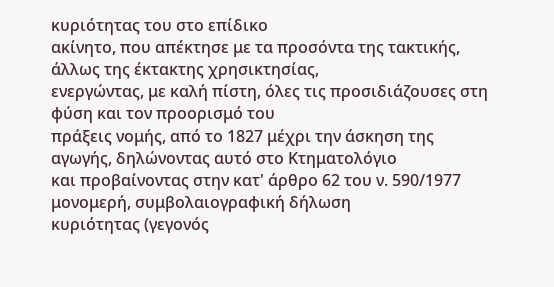κυριότητας του στο επίδικο
ακίνητο, που απέκτησε με τα προσόντα της τακτικής, άλλως της έκτακτης χρησικτησίας,
ενεργώντας, με καλή πίστη, όλες τις προσιδιάζουσες στη φύση και τον προορισμό του
πράξεις νομής, από το 1827 μέχρι την άσκηση της αγωγής, δηλώνοντας αυτό στο Κτηματολόγιο
και προβαίνοντας στην κατ' άρθρο 62 του ν. 590/1977 μονομερή, συμβολαιογραφική δήλωση
κυριότητας (γεγονός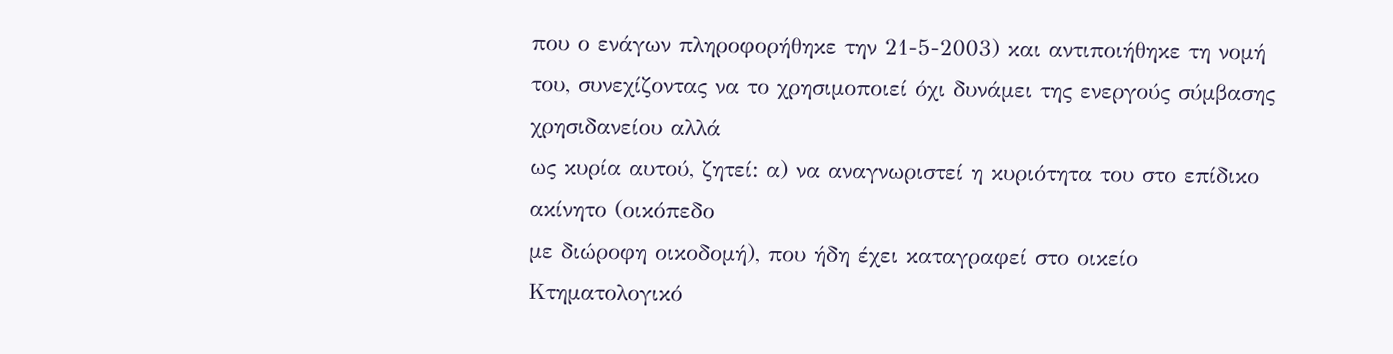που ο ενάγων πληροφορήθηκε την 21-5-2003) και αντιποιήθηκε τη νομή
του, συνεχίζοντας να το χρησιμοποιεί όχι δυνάμει της ενεργούς σύμβασης χρησιδανείου αλλά
ως κυρία αυτού, ζητεί: α) να αναγνωριστεί η κυριότητα του στο επίδικο ακίνητο (οικόπεδο
με διώροφη οικοδομή), που ήδη έχει καταγραφεί στο οικείο Κτηματολογικό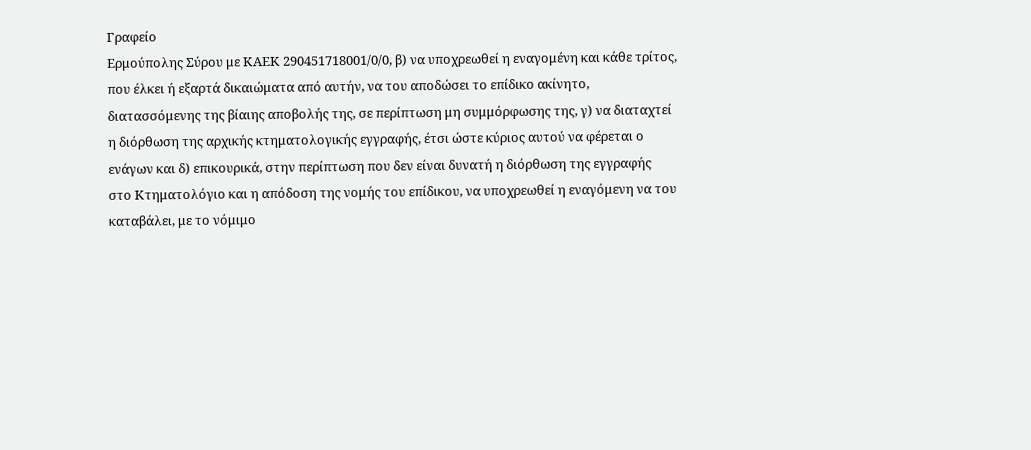Γραφείο
Ερμούπολης Σύρου με ΚΑΕΚ 290451718001/0/0, β) να υποχρεωθεί η εναγομένη και κάθε τρίτος,
που έλκει ή εξαρτά δικαιώματα από αυτήν, να του αποδώσει το επίδικο ακίνητο,
διατασσόμενης της βίαιης αποβολής της, σε περίπτωση μη συμμόρφωσης της, γ) να διαταχτεί
η διόρθωση της αρχικής κτηματολογικής εγγραφής, έτσι ώστε κύριος αυτού να φέρεται ο
ενάγων και δ) επικουρικά, στην περίπτωση που δεν είναι δυνατή η διόρθωση της εγγραφής
στο Κτηματολόγιο και η απόδοση της νομής του επίδικου, να υποχρεωθεί η εναγόμενη να του
καταβάλει, με το νόμιμο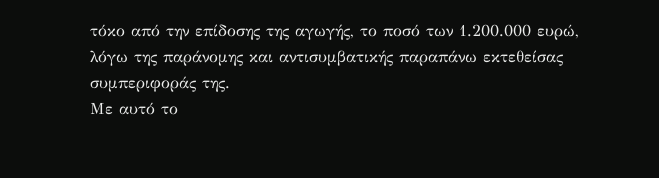τόκο από την επίδοσης της αγωγής, το ποσό των 1.200.000 ευρώ,
λόγω της παράνομης και αντισυμβατικής παραπάνω εκτεθείσας συμπεριφοράς της.
Με αυτό το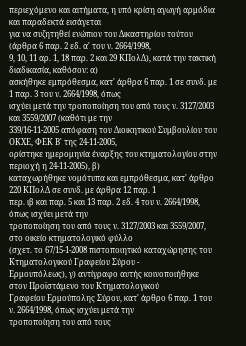περιεχόμενο και αιτήματα, η υπό κρίση αγωγή αρμόδια και παραδεκτά εισάγεται
για να συζητηθεί ενώπιον του Δικαστηρίου τούτου (άρθρα 6 παρ. 2 εδ. α' του ν. 2664/1998,
9, 10, 11 αρ. 1, 18 παρ. 2 και 29 ΚΠολΔ), κατά την τακτική διαδικασία, καθόσον: α)
ασκήθηκε εμπρόθεσμα, κατ' άρθρα 6 παρ. 1 σε συνδ. με 1 παρ. 3 του ν. 2664/1998, όπως
ισχύει μετά την τροποποίηση του από τους ν. 3127/2003 και 3559/2007 (καθότι με την
339/16-11-2005 απόφαση του Διοικητικού Συμβουλίου του ΟΚΧΕ, ΦΕΚ Β' της 24-11-2005,
ορίστηκε ημερομηνία έναρξης του κτηματολογίου στην περιοχή η 24-11-2005), β)
καταχωρήθηκε νομότυπα και εμπρόθεσμα, κατ' άρθρο 220 ΚΠολΔ σε συνδ. με άρθρα 12 παρ. 1
περ. ιβ και παρ. 5 και 13 παρ. 2 εδ. 4 του ν. 2664/1998, όπως ισχύει μετά την
τροποποίηση του από τους ν. 3127/2003 και 3559/2007, στο οικείο κτηματολογικό φύλλο
(σχετ. το 67/15-1-2008 πιστοποιητικό καταχώρησης του Κτηματολογικού Γραφείου Σύρου -
Ερμουπόλεως), γ) αντίγραφο αυτής κοινοποιήθηκε στον Προϊστάμενο του Κτηματολογικού
Γραφείου Ερμούπολης Σύρου, κατ' άρθρο 6 παρ. 1 του ν. 2664/1998, όπως ισχύει μετά την
τροποποίηση του από τους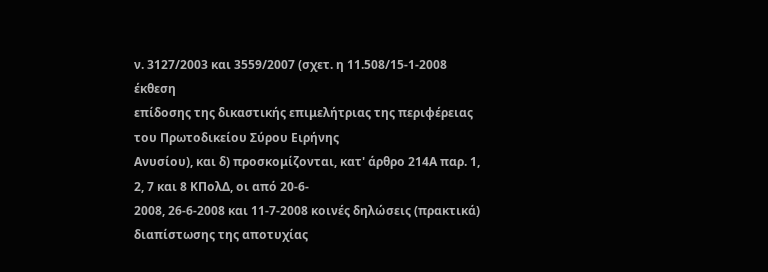ν. 3127/2003 και 3559/2007 (σχετ. η 11.508/15-1-2008 έκθεση
επίδοσης της δικαστικής επιμελήτριας της περιφέρειας του Πρωτοδικείου Σύρου Ειρήνης
Ανυσίου), και δ) προσκομίζονται, κατ' άρθρο 214Α παρ. 1, 2, 7 και 8 ΚΠολΔ, οι από 20-6-
2008, 26-6-2008 και 11-7-2008 κοινές δηλώσεις (πρακτικά) διαπίστωσης της αποτυχίας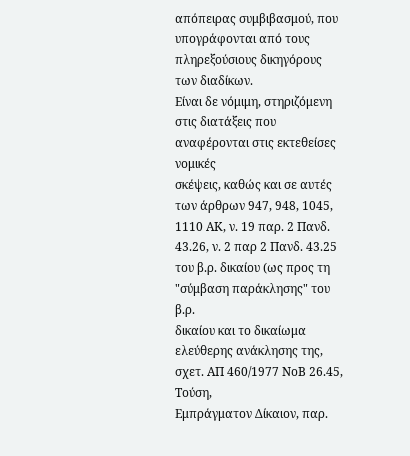απόπειρας συμβιβασμού, που υπογράφονται από τους πληρεξούσιους δικηγόρους των διαδίκων.
Είναι δε νόμιμη, στηριζόμενη στις διατάξεις που αναφέρονται στις εκτεθείσες νομικές
σκέψεις, καθώς και σε αυτές των άρθρων 947, 948, 1045, 1110 ΑΚ, ν. 19 παρ. 2 Πανδ.
43.26, ν. 2 παρ 2 Πανδ. 43.25 του β.ρ. δικαίου (ως προς τη "σύμβαση παράκλησης" του β.ρ.
δικαίου και το δικαίωμα ελεύθερης ανάκλησης της, σχετ. ΑΠ 460/1977 ΝοΒ 26.45, Τούση,
Εμπράγματον Δίκαιον, παρ.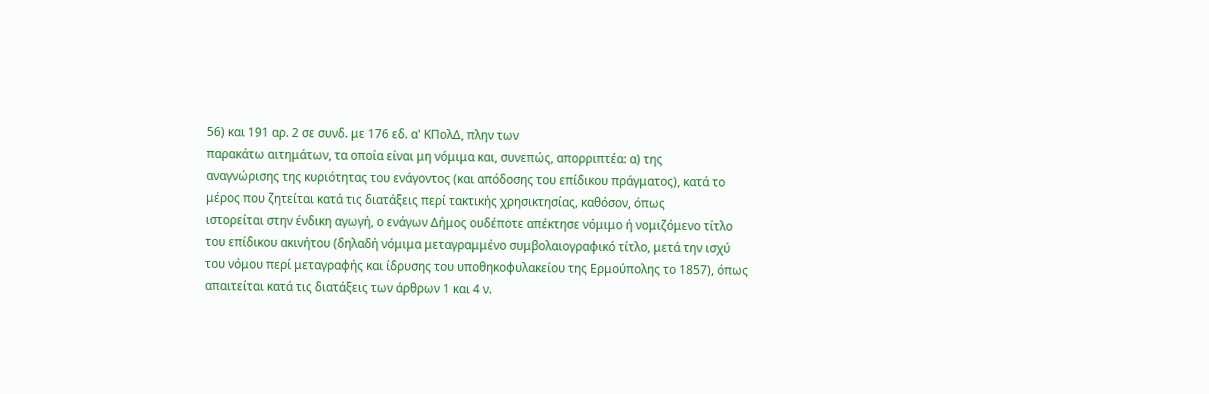56) και 191 αρ. 2 σε συνδ. με 176 εδ. α' ΚΠολΔ, πλην των
παρακάτω αιτημάτων, τα οποία είναι μη νόμιμα και, συνεπώς, απορριπτέα: α) της
αναγνώρισης της κυριότητας του ενάγοντος (και απόδοσης του επίδικου πράγματος), κατά το
μέρος που ζητείται κατά τις διατάξεις περί τακτικής χρησικτησίας, καθόσον, όπως
ιστορείται στην ένδικη αγωγή, ο ενάγων Δήμος ουδέποτε απέκτησε νόμιμο ή νομιζόμενο τίτλο
του επίδικου ακινήτου (δηλαδή νόμιμα μεταγραμμένο συμβολαιογραφικό τίτλο, μετά την ισχύ
του νόμου περί μεταγραφής και ίδρυσης του υποθηκοφυλακείου της Ερμούπολης το 1857), όπως
απαιτείται κατά τις διατάξεις των άρθρων 1 και 4 ν.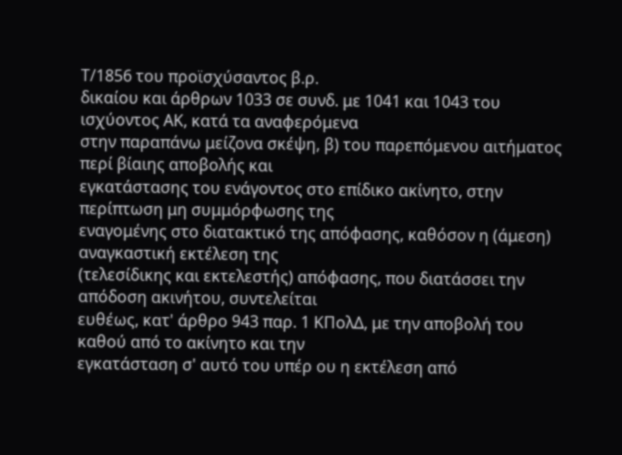Τ/1856 του προϊσχύσαντος β.ρ.
δικαίου και άρθρων 1033 σε συνδ. με 1041 και 1043 του ισχύοντος ΑΚ, κατά τα αναφερόμενα
στην παραπάνω μείζονα σκέψη, β) του παρεπόμενου αιτήματος περί βίαιης αποβολής και
εγκατάστασης του ενάγοντος στο επίδικο ακίνητο, στην περίπτωση μη συμμόρφωσης της
εναγομένης στο διατακτικό της απόφασης, καθόσον η (άμεση) αναγκαστική εκτέλεση της
(τελεσίδικης και εκτελεστής) απόφασης, που διατάσσει την απόδοση ακινήτου, συντελείται
ευθέως, κατ' άρθρο 943 παρ. 1 ΚΠολΔ, με την αποβολή του καθού από το ακίνητο και την
εγκατάσταση σ' αυτό του υπέρ ου η εκτέλεση από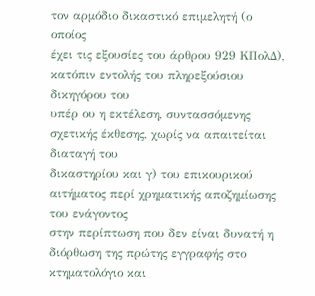τον αρμόδιο δικαστικό επιμελητή (ο οποίος
έχει τις εξουσίες του άρθρου 929 ΚΠολΔ), κατόπιν εντολής του πληρεξούσιου δικηγόρου του
υπέρ ου η εκτέλεση, συντασσόμενης σχετικής έκθεσης, χωρίς να απαιτείται διαταγή του
δικαστηρίου και γ) του επικουρικού αιτήματος περί χρηματικής αποζημίωσης του ενάγοντος
στην περίπτωση που δεν είναι δυνατή η διόρθωση της πρώτης εγγραφής στο κτηματολόγιο και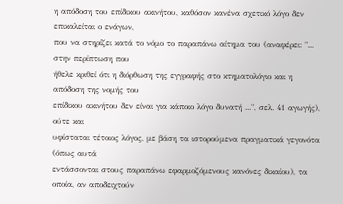η απόδοση του επίδικου ακινήτου, καθόσον κανένα σχετικό λόγο δεν επικαλείται ο ενάγων,
που να στηρίζει κατά το νόμο το παραπάνω αίτημα του (αναφέρει: "... στην περίπτωση που
ήθελε κριθεί ότι η διόρθωση της εγγραφής στο κτηματολόγιο και η απόδοση της νομής του
επίδικου ακινήτου δεν είναι για κάποιο λόγο δυνατή ...", σελ. 41 αγωγής), ούτε και
υφίσταται τέτοιος λόγος, με βάση τα ιστορούμενα πραγματικά γεγονότα (όπως αυτά
εντάσσονται στους παραπάνω εφαρμοζόμενους κανόνες δικαίου), τα οποία, αν αποδειχτούν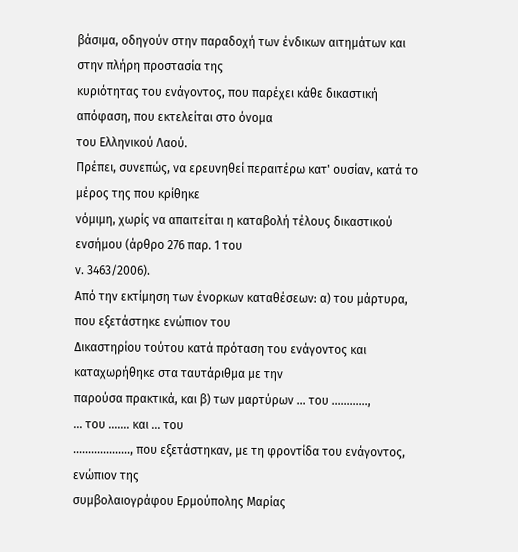βάσιμα, οδηγούν στην παραδοχή των ένδικων αιτημάτων και στην πλήρη προστασία της
κυριότητας του ενάγοντος, που παρέχει κάθε δικαστική απόφαση, που εκτελείται στο όνομα
του Ελληνικού Λαού.
Πρέπει, συνεπώς, να ερευνηθεί περαιτέρω κατ' ουσίαν, κατά το μέρος της που κρίθηκε
νόμιμη, χωρίς να απαιτείται η καταβολή τέλους δικαστικού ενσήμου (άρθρο 276 παρ. 1 του
ν. 3463/2006).
Από την εκτίμηση των ένορκων καταθέσεων: α) του μάρτυρα, που εξετάστηκε ενώπιον του
Δικαστηρίου τούτου κατά πρόταση του ενάγοντος και καταχωρήθηκε στα ταυτάριθμα με την
παρούσα πρακτικά, και β) των μαρτύρων ... του ............,
... του ....... και ... του
..................., που εξετάστηκαν, με τη φροντίδα του ενάγοντος, ενώπιον της
συμβολαιογράφου Ερμούπολης Μαρίας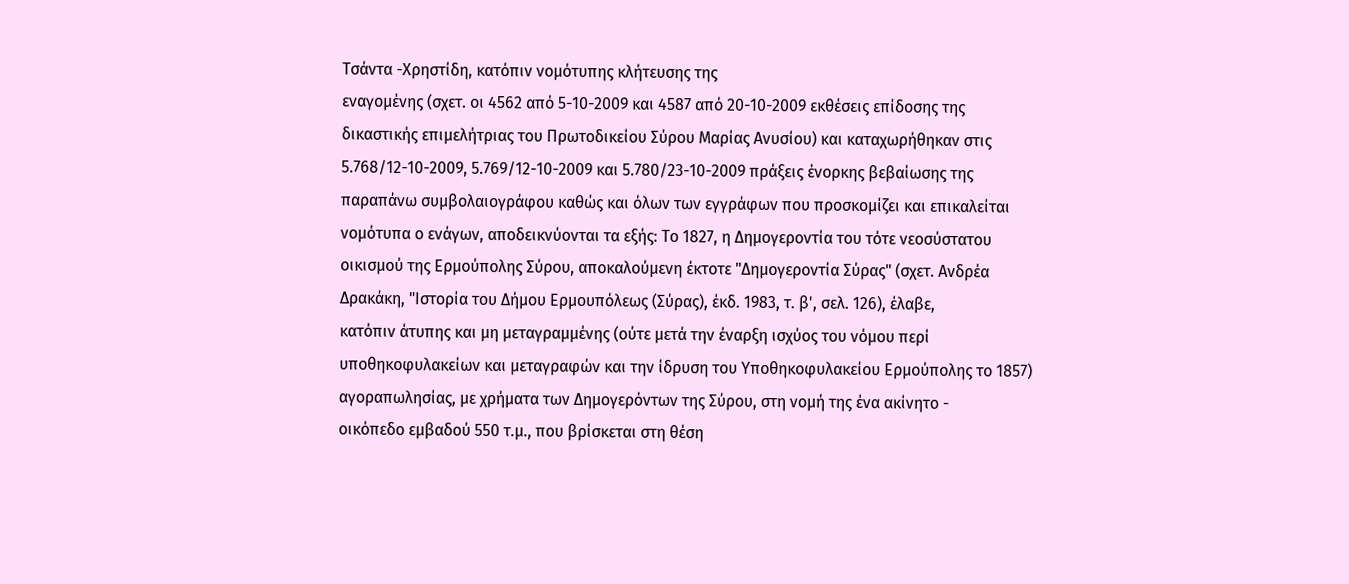Τσάντα -Χρηστίδη, κατόπιν νομότυπης κλήτευσης της
εναγομένης (σχετ. οι 4562 από 5-10-2009 και 4587 από 20-10-2009 εκθέσεις επίδοσης της
δικαστικής επιμελήτριας του Πρωτοδικείου Σύρου Μαρίας Ανυσίου) και καταχωρήθηκαν στις
5.768/12-10-2009, 5.769/12-10-2009 και 5.780/23-10-2009 πράξεις ένορκης βεβαίωσης της
παραπάνω συμβολαιογράφου καθώς και όλων των εγγράφων που προσκομίζει και επικαλείται
νομότυπα ο ενάγων, αποδεικνύονται τα εξής: Το 1827, η Δημογεροντία του τότε νεοσύστατου
οικισμού της Ερμούπολης Σύρου, αποκαλούμενη έκτοτε "Δημογεροντία Σύρας" (σχετ. Ανδρέα
Δρακάκη, "Ιστορία του Δήμου Ερμουπόλεως (Σύρας), έκδ. 1983, τ. β', σελ. 126), έλαβε,
κατόπιν άτυπης και μη μεταγραμμένης (ούτε μετά την έναρξη ισχύος του νόμου περί
υποθηκοφυλακείων και μεταγραφών και την ίδρυση του Υποθηκοφυλακείου Ερμούπολης το 1857)
αγοραπωλησίας, με χρήματα των Δημογερόντων της Σύρου, στη νομή της ένα ακίνητο -
οικόπεδο εμβαδού 550 τ.μ., που βρίσκεται στη θέση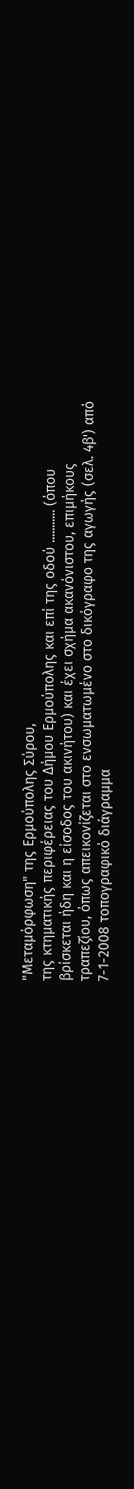"Μεταμόρφωση" της Ερμούπολης Σύρου,
της κτηματικής περιφέρειας του Δήμου Ερμούπολης και επί της οδού ........... (όπου
βρίσκεται ήδη και η είσοδος του ακινήτου) και έχει σχήμα ακανόνιστου, επιμήκους
τραπεζίου, όπως απεικονίζεται στο ενσωματωμένο στο δικόγραφο της αγωγής (σελ. 4β') από
7-1-2008 τοπογραφικό διάγραμμα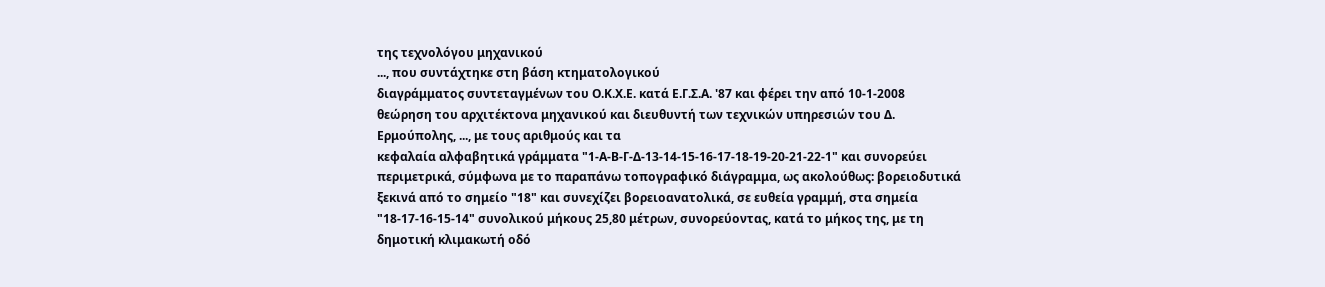της τεχνολόγου μηχανικού
..., που συντάχτηκε στη βάση κτηματολογικού
διαγράμματος συντεταγμένων του Ο.Κ.Χ.Ε. κατά Ε.Γ.Σ.Α. '87 και φέρει την από 10-1-2008
θεώρηση του αρχιτέκτονα μηχανικού και διευθυντή των τεχνικών υπηρεσιών του Δ.
Ερμούπολης, ..., με τους αριθμούς και τα
κεφαλαία αλφαβητικά γράμματα "1-Α-Β-Γ-Δ-13-14-15-16-17-18-19-20-21-22-1" και συνορεύει
περιμετρικά, σύμφωνα με το παραπάνω τοπογραφικό διάγραμμα, ως ακολούθως: βορειοδυτικά
ξεκινά από το σημείο "18" και συνεχίζει βορειοανατολικά, σε ευθεία γραμμή, στα σημεία
"18-17-16-15-14" συνολικού μήκους 25,80 μέτρων, συνορεύοντας, κατά το μήκος της, με τη
δημοτική κλιμακωτή οδό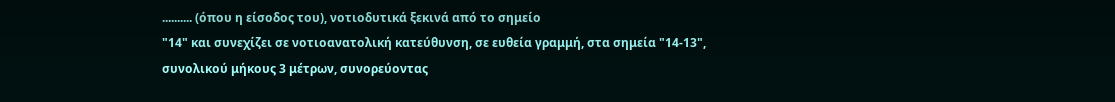.......... (όπου η είσοδος του), νοτιοδυτικά ξεκινά από το σημείο
"14" και συνεχίζει σε νοτιοανατολική κατεύθυνση, σε ευθεία γραμμή, στα σημεία "14-13",
συνολικού μήκους 3 μέτρων, συνορεύοντας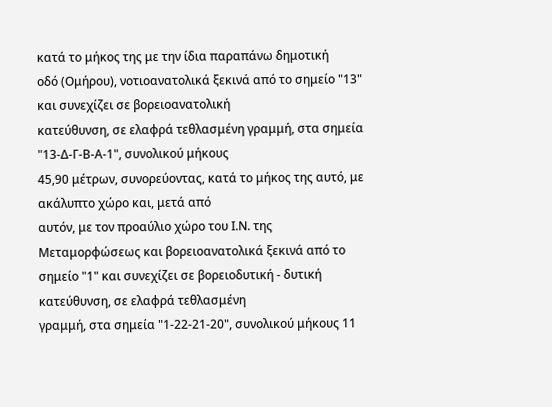κατά το μήκος της με την ίδια παραπάνω δημοτική
οδό (Ομήρου), νοτιοανατολικά ξεκινά από το σημείο "13" και συνεχίζει σε βορειοανατολική
κατεύθυνση, σε ελαφρά τεθλασμένη γραμμή, στα σημεία "13-Δ-Γ-Β-Α-1", συνολικού μήκους
45,90 μέτρων, συνορεύοντας, κατά το μήκος της αυτό, με ακάλυπτο χώρο και, μετά από
αυτόν, με τον προαύλιο χώρο του Ι.Ν. της Μεταμορφώσεως και βορειοανατολικά ξεκινά από το
σημείο "1" και συνεχίζει σε βορειοδυτική - δυτική κατεύθυνση, σε ελαφρά τεθλασμένη
γραμμή, στα σημεία "1-22-21-20", συνολικού μήκους 11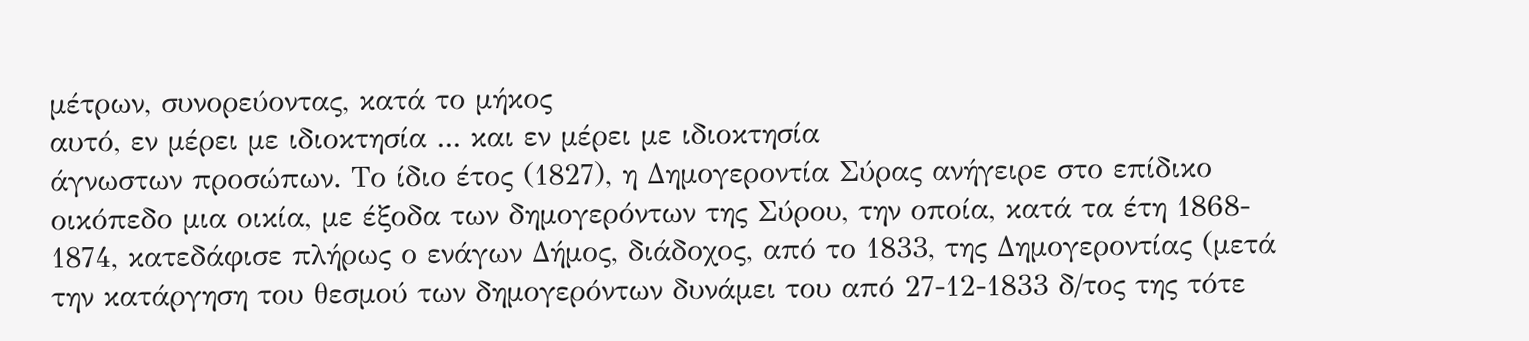μέτρων, συνορεύοντας, κατά το μήκος
αυτό, εν μέρει με ιδιοκτησία ... και εν μέρει με ιδιοκτησία
άγνωστων προσώπων. Το ίδιο έτος (1827), η Δημογεροντία Σύρας ανήγειρε στο επίδικο
οικόπεδο μια οικία, με έξοδα των δημογερόντων της Σύρου, την οποία, κατά τα έτη 1868-
1874, κατεδάφισε πλήρως ο ενάγων Δήμος, διάδοχος, από το 1833, της Δημογεροντίας (μετά
την κατάργηση του θεσμού των δημογερόντων δυνάμει του από 27-12-1833 δ/τος της τότε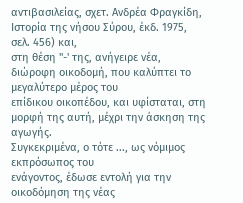αντιβασιλείας, σχετ. Ανδρέα Φραγκίδη, Ιστορία της νήσου Σύρου, έκδ. 1975, σελ. 456) και,
στη θέση "-' της, ανήγειρε νέα, διώροφη οικοδομή, που καλύπτει το μεγαλύτερο μέρος του
επίδικου οικοπέδου, και υφίσταται, στη μορφή της αυτή, μέχρι την άσκηση της αγωγής.
Συγκεκριμένα, ο τότε ..., ως νόμιμος εκπρόσωπος του
ενάγοντος, έδωσε εντολή για την οικοδόμηση της νέας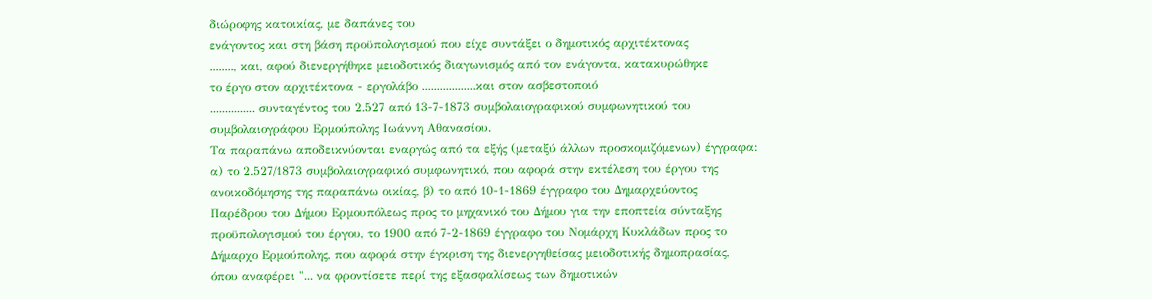διώροφης κατοικίας, με δαπάνες του
ενάγοντος και στη βάση προϋπολογισμού που είχε συντάξει ο δημοτικός αρχιτέκτονας
........, και, αφού διενεργήθηκε μειοδοτικός διαγωνισμός από τον ενάγοντα, κατακυρώθηκε
το έργο στον αρχιτέκτονα - εργολάβο ..................και στον ασβεστοποιό
............... συνταγέντος του 2.527 από 13-7-1873 συμβολαιογραφικού συμφωνητικού του
συμβολαιογράφου Ερμούπολης Ιωάννη Αθανασίου.
Τα παραπάνω αποδεικνύονται εναργώς από τα εξής (μεταξύ άλλων προσκομιζόμενων) έγγραφα:
α) το 2.527/1873 συμβολαιογραφικό συμφωνητικό, που αφορά στην εκτέλεση του έργου της
ανοικοδόμησης της παραπάνω οικίας, β) το από 10-1-1869 έγγραφο του Δημαρχεύοντος
Παρέδρου του Δήμου Ερμουπόλεως προς το μηχανικό του Δήμου για την εποπτεία σύνταξης
προϋπολογισμού του έργου, το 1900 από 7-2-1869 έγγραφο του Νομάρχη Κυκλάδων προς το
Δήμαρχο Ερμούπολης, που αφορά στην έγκριση της διενεργηθείσας μειοδοτικής δημοπρασίας,
όπου αναφέρει "... να φροντίσετε περί της εξασφαλίσεως των δημοτικών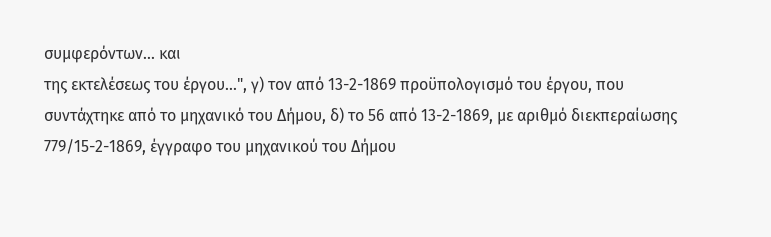συμφερόντων... και
της εκτελέσεως του έργου...", γ) τον από 13-2-1869 προϋπολογισμό του έργου, που
συντάχτηκε από το μηχανικό του Δήμου, δ) το 56 από 13-2-1869, με αριθμό διεκπεραίωσης
779/15-2-1869, έγγραφο του μηχανικού του Δήμου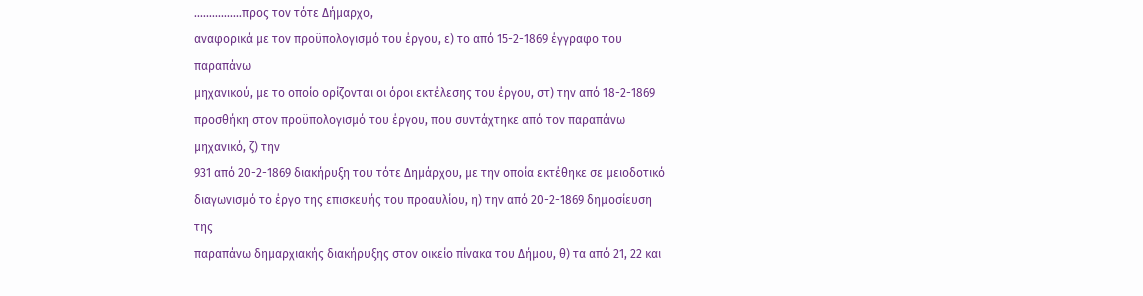................προς τον τότε Δήμαρχο,
αναφορικά με τον προϋπολογισμό του έργου, ε) το από 15-2-1869 έγγραφο του παραπάνω
μηχανικού, με το οποίο ορίζονται οι όροι εκτέλεσης του έργου, στ) την από 18-2-1869
προσθήκη στον προϋπολογισμό του έργου, που συντάχτηκε από τον παραπάνω μηχανικό, ζ) την
931 από 20-2-1869 διακήρυξη του τότε Δημάρχου, με την οποία εκτέθηκε σε μειοδοτικό
διαγωνισμό το έργο της επισκευής του προαυλίου, η) την από 20-2-1869 δημοσίευση της
παραπάνω δημαρχιακής διακήρυξης στον οικείο πίνακα του Δήμου, θ) τα από 21, 22 και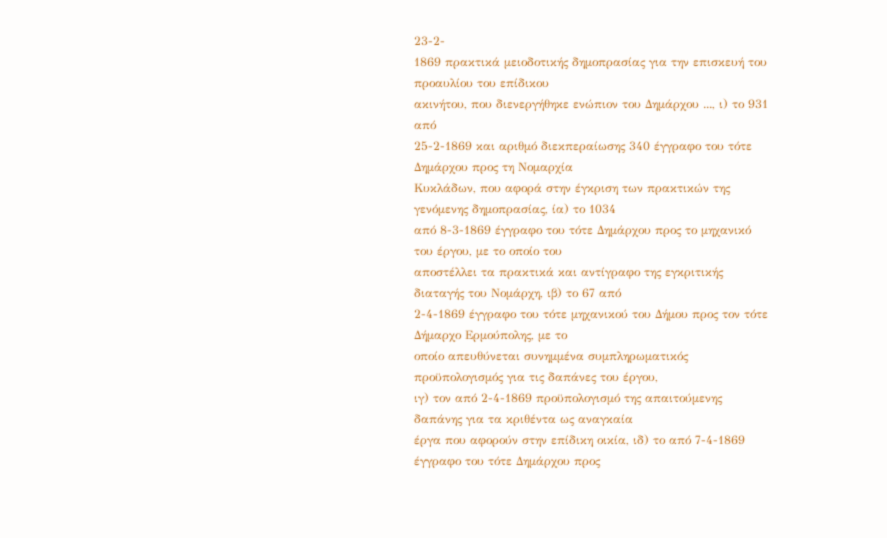23-2-
1869 πρακτικά μειοδοτικής δημοπρασίας για την επισκευή του προαυλίου του επίδικου
ακινήτου, που διενεργήθηκε ενώπιον του Δημάρχου ..., ι) το 931 από
25-2-1869 και αριθμό διεκπεραίωσης 340 έγγραφο του τότε Δημάρχου προς τη Νομαρχία
Κυκλάδων, που αφορά στην έγκριση των πρακτικών της γενόμενης δημοπρασίας, ία) το 1034
από 8-3-1869 έγγραφο του τότε Δημάρχου προς το μηχανικό του έργου, με το οποίο του
αποστέλλει τα πρακτικά και αντίγραφο της εγκριτικής διαταγής του Νομάρχη, ιβ) το 67 από
2-4-1869 έγγραφο του τότε μηχανικού του Δήμου προς τον τότε Δήμαρχο Ερμούπολης, με το
οποίο απευθύνεται συνημμένα συμπληρωματικός προϋπολογισμός για τις δαπάνες του έργου,
ιγ) τον από 2-4-1869 προϋπολογισμό της απαιτούμενης δαπάνης για τα κριθέντα ως αναγκαία
έργα που αφορούν στην επίδικη οικία, ιδ) το από 7-4-1869 έγγραφο του τότε Δημάρχου προς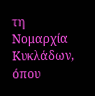τη Νομαρχία Κυκλάδων, όπου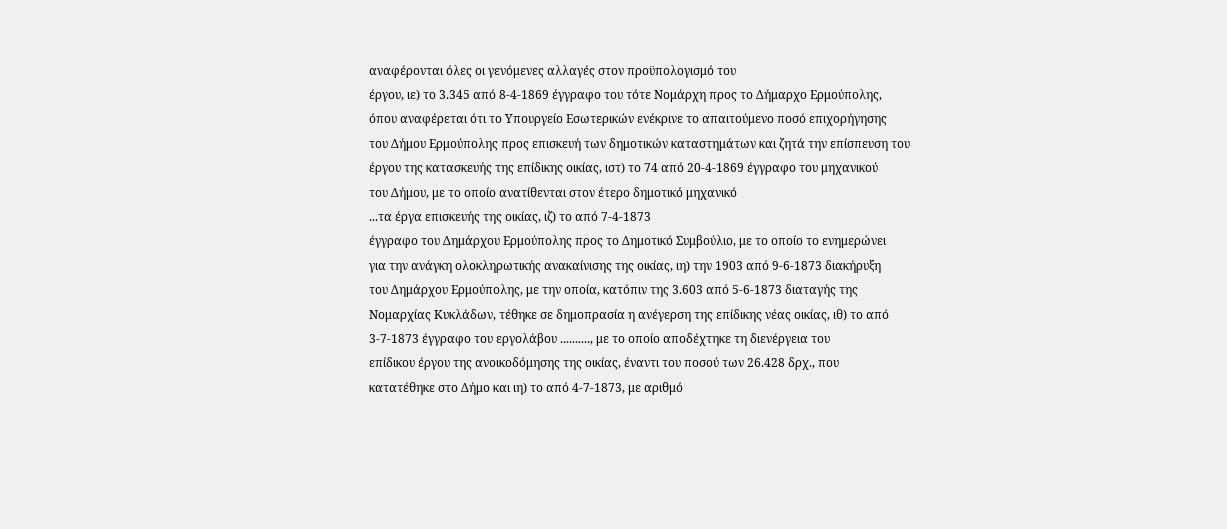αναφέρονται όλες οι γενόμενες αλλαγές στον προϋπολογισμό του
έργου, ιε) το 3.345 από 8-4-1869 έγγραφο του τότε Νομάρχη προς το Δήμαρχο Ερμούπολης,
όπου αναφέρεται ότι το Υπουργείο Εσωτερικών ενέκρινε το απαιτούμενο ποσό επιχορήγησης
του Δήμου Ερμούπολης προς επισκευή των δημοτικών καταστημάτων και ζητά την επίσπευση του
έργου της κατασκευής της επίδικης οικίας, ιστ) το 74 από 20-4-1869 έγγραφο του μηχανικού
του Δήμου, με το οποίο ανατίθενται στον έτερο δημοτικό μηχανικό
...τα έργα επισκευής της οικίας, ιζ) το από 7-4-1873
έγγραφο του Δημάρχου Ερμούπολης προς το Δημοτικό Συμβούλιο, με το οποίο το ενημερώνει
για την ανάγκη ολοκληρωτικής ανακαίνισης της οικίας, ιη) την 1903 από 9-6-1873 διακήρυξη
του Δημάρχου Ερμούπολης, με την οποία, κατόπιν της 3.603 από 5-6-1873 διαταγής της
Νομαρχίας Κυκλάδων, τέθηκε σε δημοπρασία η ανέγερση της επίδικης νέας οικίας, ιθ) το από
3-7-1873 έγγραφο του εργολάβου .........., με το οποίο αποδέχτηκε τη διενέργεια του
επίδικου έργου της ανοικοδόμησης της οικίας, έναντι του ποσού των 26.428 δρχ., που
κατατέθηκε στο Δήμο και ιη) το από 4-7-1873, με αριθμό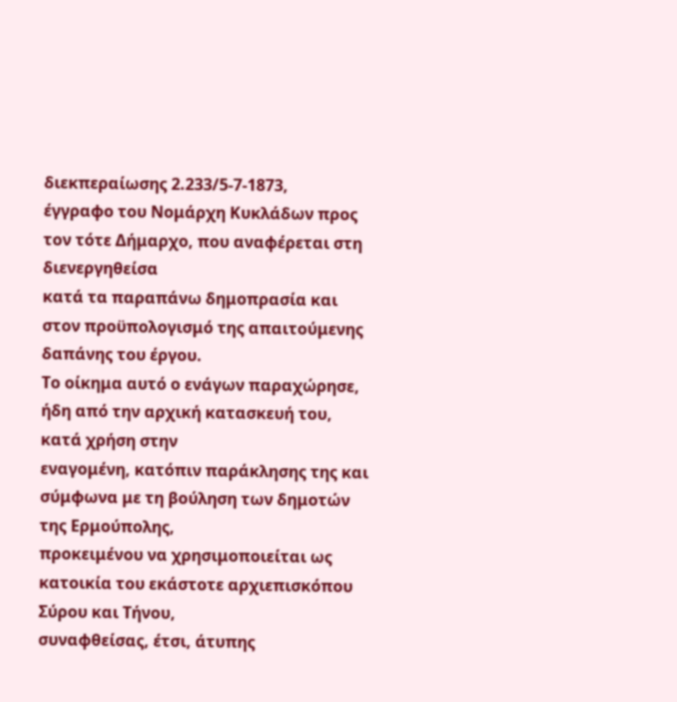διεκπεραίωσης 2.233/5-7-1873,
έγγραφο του Νομάρχη Κυκλάδων προς τον τότε Δήμαρχο, που αναφέρεται στη διενεργηθείσα
κατά τα παραπάνω δημοπρασία και στον προϋπολογισμό της απαιτούμενης δαπάνης του έργου.
Το οίκημα αυτό ο ενάγων παραχώρησε, ήδη από την αρχική κατασκευή του, κατά χρήση στην
εναγομένη, κατόπιν παράκλησης της και σύμφωνα με τη βούληση των δημοτών της Ερμούπολης,
προκειμένου να χρησιμοποιείται ως κατοικία του εκάστοτε αρχιεπισκόπου Σύρου και Τήνου,
συναφθείσας, έτσι, άτυπης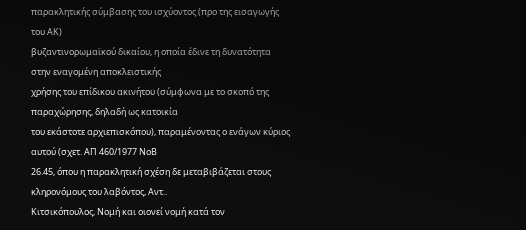παρακλητικής σύμβασης του ισχύοντος (προ της εισαγωγής του ΑΚ)
βυζαντινορωμαϊκού δικαίου, η οποία έδινε τη δυνατότητα στην εναγομένη αποκλειστικής
χρήσης του επίδικου ακινήτου (σύμφωνα με το σκοπό της παραχώρησης, δηλαδή ως κατοικία
του εκάστοτε αρχιεπισκόπου), παραμένοντας ο ενάγων κύριος αυτού (σχετ. ΑΠ 460/1977 ΝοΒ
26.45, όπου η παρακλητική σχέση δε μεταβιβάζεται στους κληρονόμους του λαβόντος, Αντ..
Κιτσικόπουλος, Νομή και οιονεί νομή κατά τον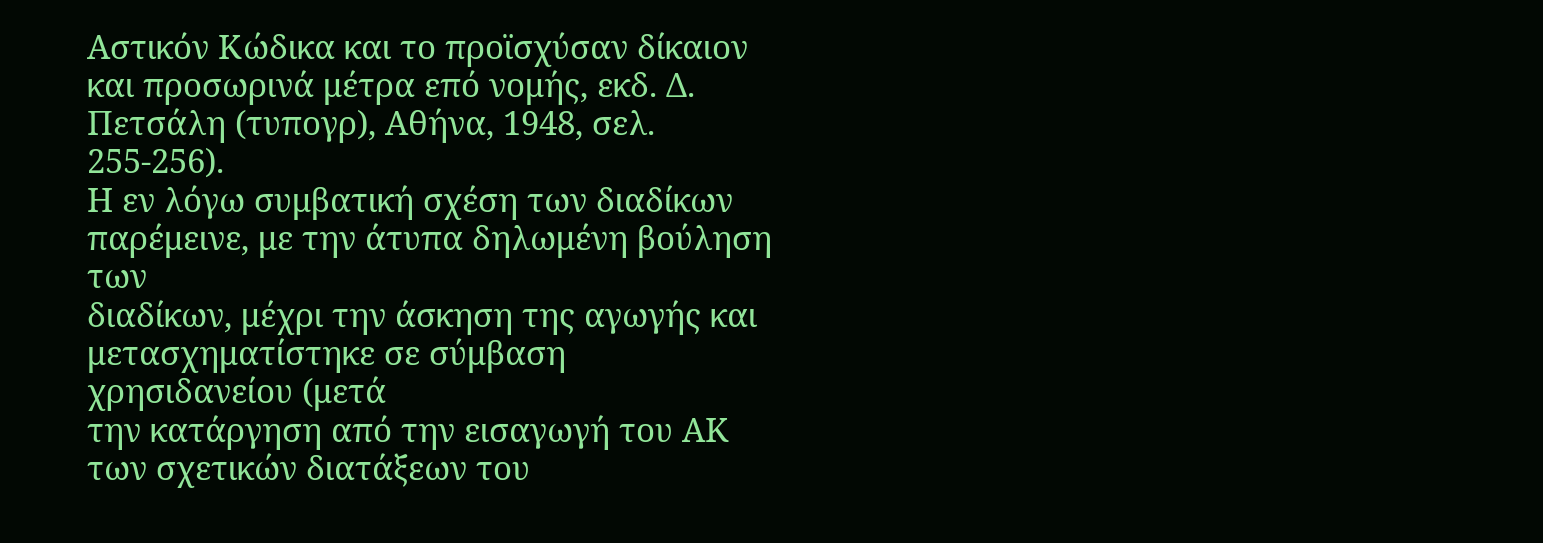Αστικόν Κώδικα και το προϊσχύσαν δίκαιον
και προσωρινά μέτρα επό νομής, εκδ. Δ. Πετσάλη (τυπογρ), Αθήνα, 1948, σελ. 255-256).
Η εν λόγω συμβατική σχέση των διαδίκων παρέμεινε, με την άτυπα δηλωμένη βούληση των
διαδίκων, μέχρι την άσκηση της αγωγής και μετασχηματίστηκε σε σύμβαση χρησιδανείου (μετά
την κατάργηση από την εισαγωγή του ΑΚ των σχετικών διατάξεων του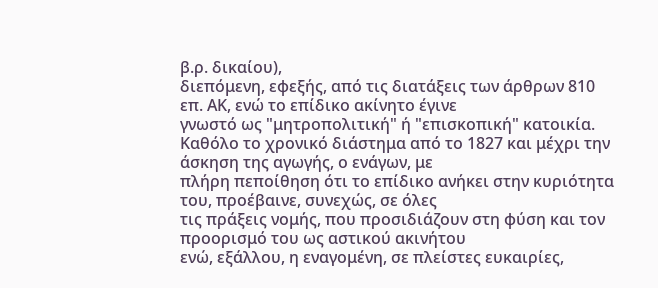β.ρ. δικαίου),
διεπόμενη, εφεξής, από τις διατάξεις των άρθρων 810 επ. ΑΚ, ενώ το επίδικο ακίνητο έγινε
γνωστό ως "μητροπολιτική" ή "επισκοπική" κατοικία.
Καθόλο το χρονικό διάστημα από το 1827 και μέχρι την άσκηση της αγωγής, ο ενάγων, με
πλήρη πεποίθηση ότι το επίδικο ανήκει στην κυριότητα του, προέβαινε, συνεχώς, σε όλες
τις πράξεις νομής, που προσιδιάζουν στη φύση και τον προορισμό του ως αστικού ακινήτου
ενώ, εξάλλου, η εναγομένη, σε πλείστες ευκαιρίες,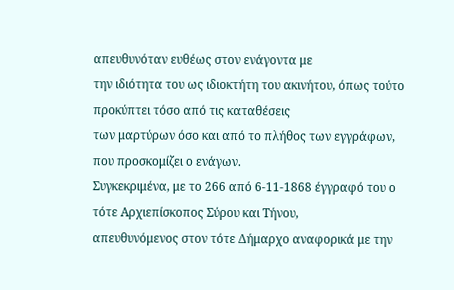απευθυνόταν ευθέως στον ενάγοντα με
την ιδιότητα του ως ιδιοκτήτη του ακινήτου, όπως τούτο προκύπτει τόσο από τις καταθέσεις
των μαρτύρων όσο και από το πλήθος των εγγράφων, που προσκομίζει ο ενάγων.
Συγκεκριμένα, με το 266 από 6-11-1868 έγγραφό του ο τότε Αρχιεπίσκοπος Σύρου και Τήνου,
απευθυνόμενος στον τότε Δήμαρχο αναφορικά με την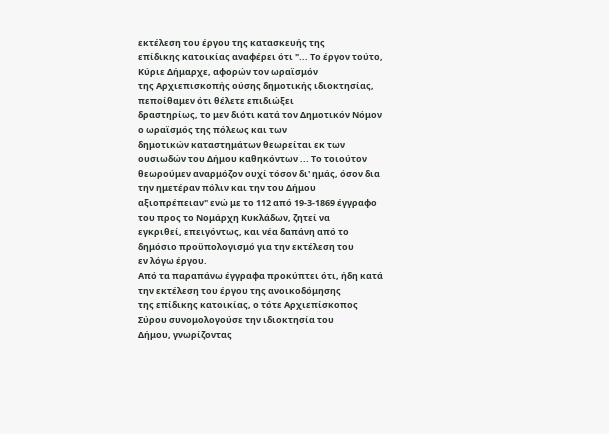εκτέλεση του έργου της κατασκευής της
επίδικης κατοικίας αναφέρει ότι "... Το έργον τούτο, Κύριε Δήμαρχε, αφορών τον ωραϊσμόν
της Αρχιεπισκοπής ούσης δημοτικής ιδιοκτησίας, πεποίθαμεν ότι θέλετε επιδιώξει
δραστηρίως, το μεν διότι κατά τον Δημοτικόν Νόμον ο ωραϊσμός της πόλεως και των
δημοτικών καταστημάτων θεωρείται εκ των ουσιωδών του Δήμου καθηκόντων ... Το τοιούτον
θεωρούμεν αναρμόζον ουχί τόσον δι' ημάς, όσον δια την ημετέραν πόλιν και την του Δήμου
αξιοπρέπειαν" ενώ με το 112 από 19-3-1869 έγγραφο του προς το Νομάρχη Κυκλάδων, ζητεί να
εγκριθεί, επειγόντως, και νέα δαπάνη από το δημόσιο προϋπολογισμό για την εκτέλεση του
εν λόγω έργου.
Από τα παραπάνω έγγραφα προκύπτει ότι, ήδη κατά την εκτέλεση του έργου της ανοικοδόμησης
της επίδικης κατοικίας, ο τότε Αρχιεπίσκοπος Σύρου συνομολογούσε την ιδιοκτησία του
Δήμου, γνωρίζοντας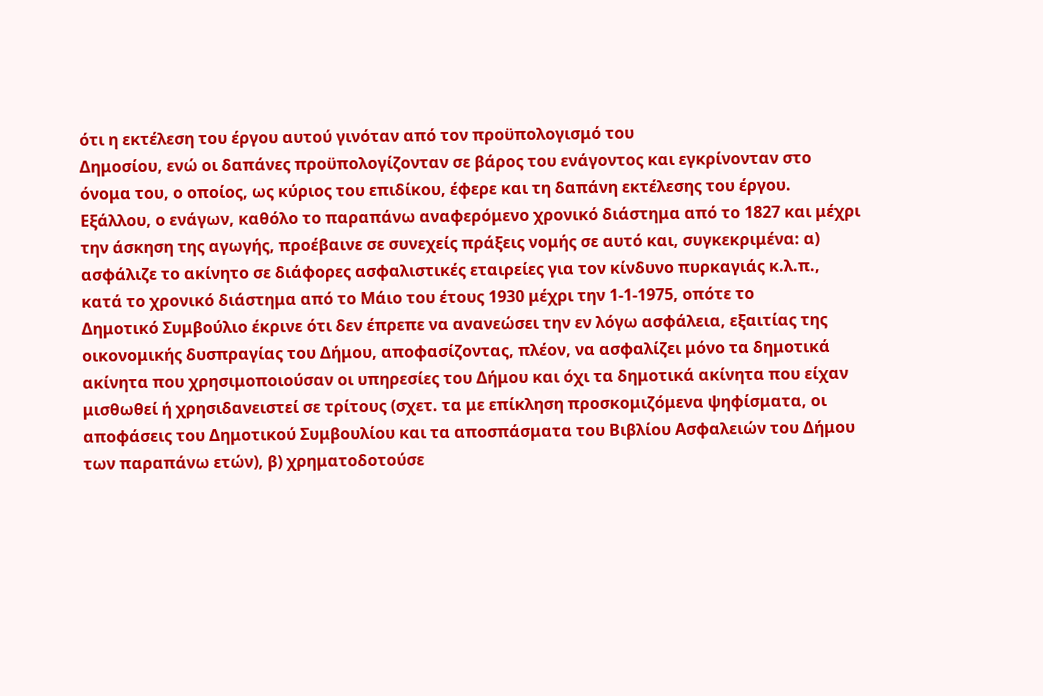ότι η εκτέλεση του έργου αυτού γινόταν από τον προϋπολογισμό του
Δημοσίου, ενώ οι δαπάνες προϋπολογίζονταν σε βάρος του ενάγοντος και εγκρίνονταν στο
όνομα του, ο οποίος, ως κύριος του επιδίκου, έφερε και τη δαπάνη εκτέλεσης του έργου.
Εξάλλου, ο ενάγων, καθόλο το παραπάνω αναφερόμενο χρονικό διάστημα από το 1827 και μέχρι
την άσκηση της αγωγής, προέβαινε σε συνεχείς πράξεις νομής σε αυτό και, συγκεκριμένα: α)
ασφάλιζε το ακίνητο σε διάφορες ασφαλιστικές εταιρείες για τον κίνδυνο πυρκαγιάς κ.λ.π.,
κατά το χρονικό διάστημα από το Μάιο του έτους 1930 μέχρι την 1-1-1975, οπότε το
Δημοτικό Συμβούλιο έκρινε ότι δεν έπρεπε να ανανεώσει την εν λόγω ασφάλεια, εξαιτίας της
οικονομικής δυσπραγίας του Δήμου, αποφασίζοντας, πλέον, να ασφαλίζει μόνο τα δημοτικά
ακίνητα που χρησιμοποιούσαν οι υπηρεσίες του Δήμου και όχι τα δημοτικά ακίνητα που είχαν
μισθωθεί ή χρησιδανειστεί σε τρίτους (σχετ. τα με επίκληση προσκομιζόμενα ψηφίσματα, οι
αποφάσεις του Δημοτικού Συμβουλίου και τα αποσπάσματα του Βιβλίου Ασφαλειών του Δήμου
των παραπάνω ετών), β) χρηματοδοτούσε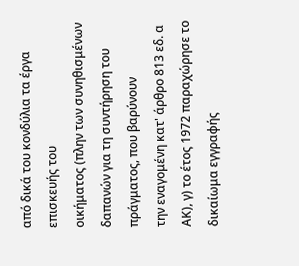από δικά του κονδύλια τα έργα επισκευής του
οικήματος (πλην των συνηθισμένων δαπανών για τη συντήρηση του πράγματος, που βαρύνουν
την εναγομένη κατ' άρθρο 813 εδ. α ΑΚ), γ) το έτος 1972 παραχώρησε το δικαίωμα εγγραφής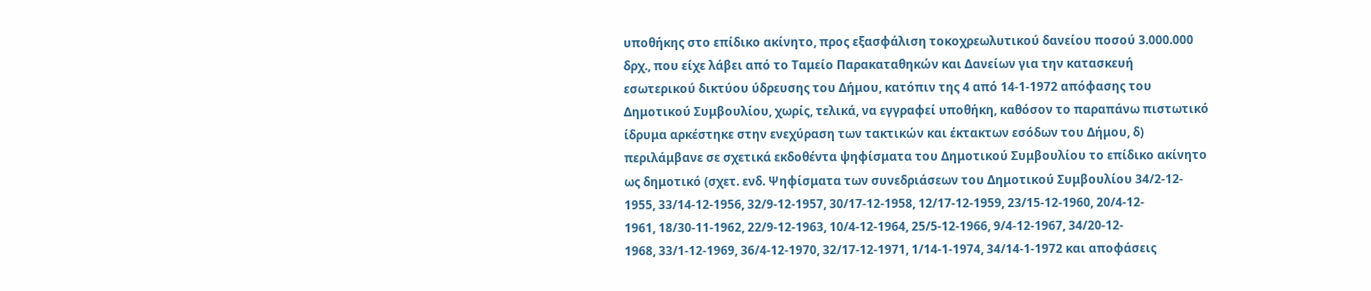υποθήκης στο επίδικο ακίνητο, προς εξασφάλιση τοκοχρεωλυτικού δανείου ποσού 3.000.000
δρχ., που είχε λάβει από το Ταμείο Παρακαταθηκών και Δανείων για την κατασκευή
εσωτερικού δικτύου ύδρευσης του Δήμου, κατόπιν της 4 από 14-1-1972 απόφασης του
Δημοτικού Συμβουλίου, χωρίς, τελικά, να εγγραφεί υποθήκη, καθόσον το παραπάνω πιστωτικό
ίδρυμα αρκέστηκε στην ενεχύραση των τακτικών και έκτακτων εσόδων του Δήμου, δ)
περιλάμβανε σε σχετικά εκδοθέντα ψηφίσματα του Δημοτικού Συμβουλίου το επίδικο ακίνητο
ως δημοτικό (σχετ. ενδ. Ψηφίσματα των συνεδριάσεων του Δημοτικού Συμβουλίου 34/2-12-
1955, 33/14-12-1956, 32/9-12-1957, 30/17-12-1958, 12/17-12-1959, 23/15-12-1960, 20/4-12-
1961, 18/30-11-1962, 22/9-12-1963, 10/4-12-1964, 25/5-12-1966, 9/4-12-1967, 34/20-12-
1968, 33/1-12-1969, 36/4-12-1970, 32/17-12-1971, 1/14-1-1974, 34/14-1-1972 και αποφάσεις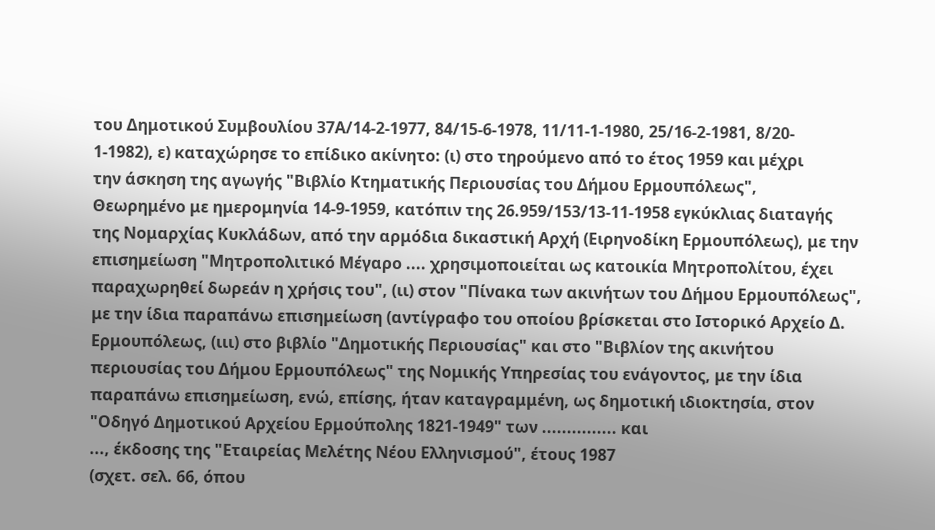του Δημοτικού Συμβουλίου 37Α/14-2-1977, 84/15-6-1978, 11/11-1-1980, 25/16-2-1981, 8/20-
1-1982), ε) καταχώρησε το επίδικο ακίνητο: (ι) στο τηρούμενο από το έτος 1959 και μέχρι
την άσκηση της αγωγής "Βιβλίο Κτηματικής Περιουσίας του Δήμου Ερμουπόλεως",
Θεωρημένο με ημερομηνία 14-9-1959, κατόπιν της 26.959/153/13-11-1958 εγκύκλιας διαταγής
της Νομαρχίας Κυκλάδων, από την αρμόδια δικαστική Αρχή (Ειρηνοδίκη Ερμουπόλεως), με την
επισημείωση "Μητροπολιτικό Μέγαρο .... χρησιμοποιείται ως κατοικία Μητροπολίτου, έχει
παραχωρηθεί δωρεάν η χρήσις του", (ιι) στον "Πίνακα των ακινήτων του Δήμου Ερμουπόλεως",
με την ίδια παραπάνω επισημείωση (αντίγραφο του οποίου βρίσκεται στο Ιστορικό Αρχείο Δ.
Ερμουπόλεως, (ιιι) στο βιβλίο "Δημοτικής Περιουσίας" και στο "Βιβλίον της ακινήτου
περιουσίας του Δήμου Ερμουπόλεως" της Νομικής Υπηρεσίας του ενάγοντος, με την ίδια
παραπάνω επισημείωση, ενώ, επίσης, ήταν καταγραμμένη, ως δημοτική ιδιοκτησία, στον
"Οδηγό Δημοτικού Αρχείου Ερμούπολης 1821-1949" των ............... και
..., έκδοσης της "Εταιρείας Μελέτης Νέου Ελληνισμού", έτους 1987
(σχετ. σελ. 66, όπου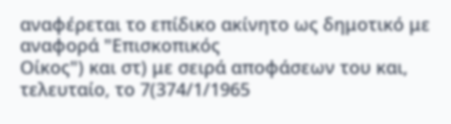αναφέρεται το επίδικο ακίνητο ως δημοτικό με αναφορά "Επισκοπικός
Οίκος") και στ) με σειρά αποφάσεων του και, τελευταίο, το 7(374/1/1965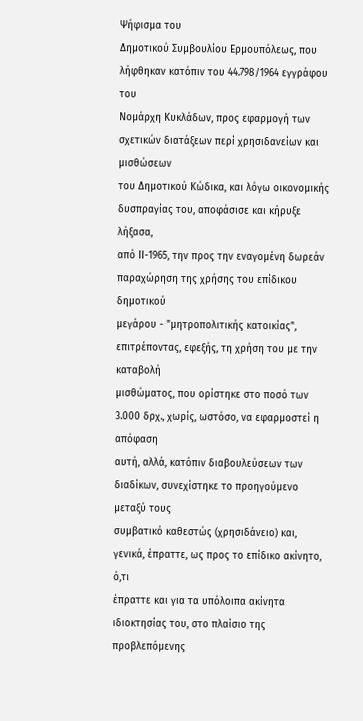Ψήφισμα του
Δημοτικού Συμβουλίου Ερμουπόλεως, που λήφθηκαν κατόπιν του 44.798/1964 εγγράφου του
Νομάρχη Κυκλάδων, προς εφαρμογή των σχετικών διατάξεων περί χρησιδανείων και μισθώσεων
του Δημοτικού Κώδικα, και λόγω οικονομικής δυσπραγίας του, αποφάσισε και κήρυξε λήξασα,
από ΙΙ-1965, την προς την εναγομένη δωρεάν παραχώρηση της χρήσης του επίδικου δημοτικού
μεγάρου - "μητροπολιτικής κατοικίας", επιτρέποντας, εφεξής, τη χρήση του με την καταβολή
μισθώματος, που ορίστηκε στο ποσό των 3.000 δρχ., χωρίς, ωστόσο, να εφαρμοστεί η απόφαση
αυτή, αλλά, κατόπιν διαβουλεύσεων των διαδίκων, συνεχίστηκε το προηγούμενο μεταξύ τους
συμβατικό καθεστώς (χρησιδάνειο) και, γενικά, έπραττε, ως προς το επίδικο ακίνητο, ό,τι
έπραττε και για τα υπόλοιπα ακίνητα ιδιοκτησίας του, στο πλαίσιο της προβλεπόμενης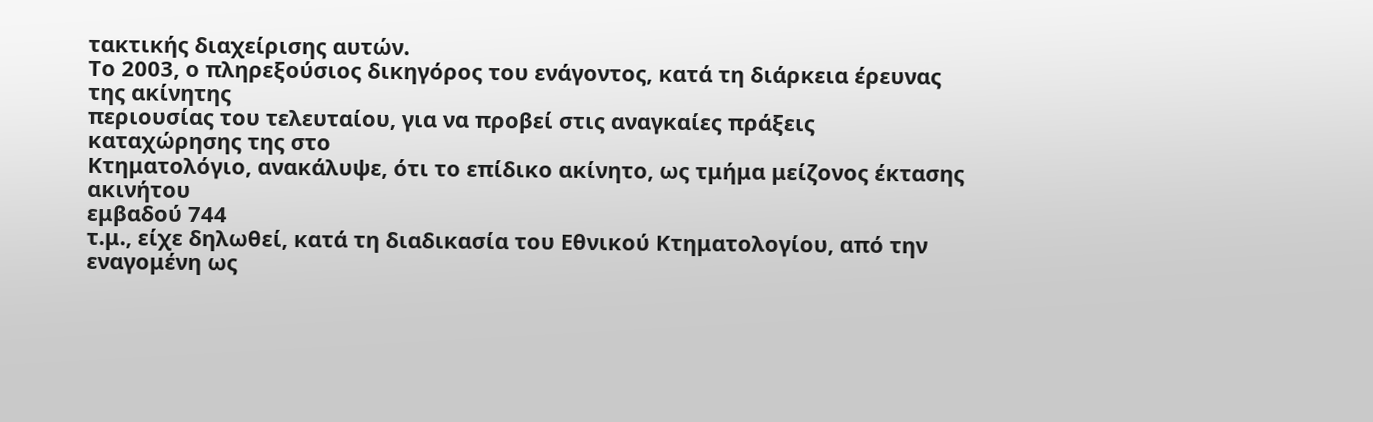τακτικής διαχείρισης αυτών.
Το 2003, ο πληρεξούσιος δικηγόρος του ενάγοντος, κατά τη διάρκεια έρευνας της ακίνητης
περιουσίας του τελευταίου, για να προβεί στις αναγκαίες πράξεις καταχώρησης της στο
Κτηματολόγιο, ανακάλυψε, ότι το επίδικο ακίνητο, ως τμήμα μείζονος έκτασης ακινήτου
εμβαδού 744
τ.μ., είχε δηλωθεί, κατά τη διαδικασία του Εθνικού Κτηματολογίου, από την εναγομένη ως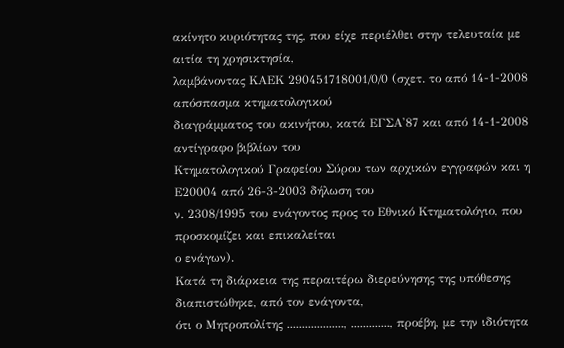ακίνητο κυριότητας της, που είχε περιέλθει στην τελευταία με αιτία τη χρησικτησία,
λαμβάνοντας ΚΑΕΚ 290451718001/0/0 (σχετ. το από 14-1-2008 απόσπασμα κτηματολογικού
διαγράμματος του ακινήτου, κατά ΕΓΣΑ'87 και από 14-1-2008 αντίγραφο βιβλίων του
Κτηματολογικού Γραφείου Σύρου των αρχικών εγγραφών και η Ε20004 από 26-3-2003 δήλωση του
ν. 2308/1995 του ενάγοντος προς το Εθνικό Κτηματολόγιο, που προσκομίζει και επικαλείται
ο ενάγων).
Κατά τη διάρκεια της περαιτέρω διερεύνησης της υπόθεσης διαπιστώθηκε, από τον ενάγοντα,
ότι ο Μητροπολίτης ..................., ............., προέβη, με την ιδιότητα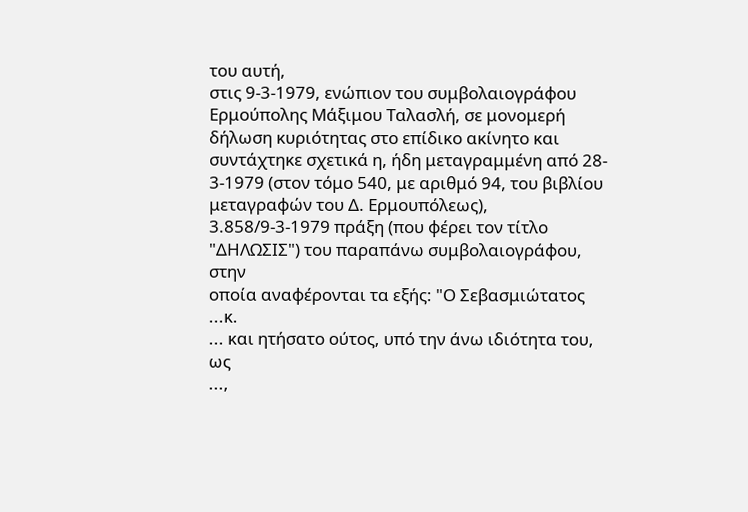του αυτή,
στις 9-3-1979, ενώπιον του συμβολαιογράφου Ερμούπολης Μάξιμου Ταλασλή, σε μονομερή
δήλωση κυριότητας στο επίδικο ακίνητο και συντάχτηκε σχετικά η, ήδη μεταγραμμένη από 28-
3-1979 (στον τόμο 540, με αριθμό 94, του βιβλίου μεταγραφών του Δ. Ερμουπόλεως),
3.858/9-3-1979 πράξη (που φέρει τον τίτλο "ΔΗΛΩΣΙΣ") του παραπάνω συμβολαιογράφου, στην
οποία αναφέρονται τα εξής: "Ο Σεβασμιώτατος ...κ.
... και ητήσατο ούτος, υπό την άνω ιδιότητα του, ως
...,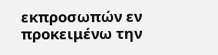εκπροσωπών εν προκειμένω την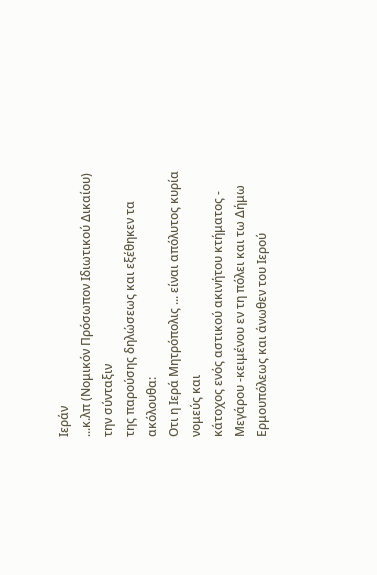Ιεράν
...κ.λπ (Νομικόν Πρόσωπον Ιδιωτικού Δικαίου) την σύνταξιν
της παρούσης δηλώσεως και εξέθηκεν τα ακόλουθα:
Οτι η Ιερά Μητρόπολις ... είναι απόλυτος κυρία νομεύς και
κάτοχος ενός αστικού ακινήτου κτήματος - Μεγάρου -κειμένου εν τη πόλει και τω Δήμω
Ερμουπόλεως και άνωθεν του Ιερού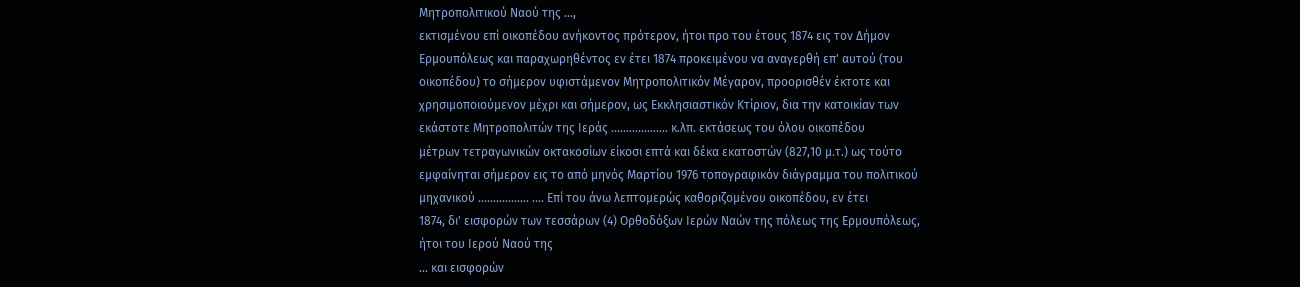Μητροπολιτικού Ναού της ...,
εκτισμένου επί οικοπέδου ανήκοντος πρότερον, ήτοι προ του έτους 1874 εις τον Δήμον
Ερμουπόλεως και παραχωρηθέντος εν έτει 1874 προκειμένου να αναγερθή επ' αυτού (του
οικοπέδου) το σήμερον υφιστάμενον Μητροπολιτικόν Μέγαρον, προορισθέν έκτοτε και
χρησιμοποιούμενον μέχρι και σήμερον, ως Εκκλησιαστικόν Κτίριον, δια την κατοικίαν των
εκάστοτε Μητροπολιτών της Ιεράς ................... κ.λπ. εκτάσεως του όλου οικοπέδου
μέτρων τετραγωνικών οκτακοσίων είκοσι επτά και δέκα εκατοστών (827,10 μ.τ.) ως τούτο
εμφαίνηται σήμερον εις το από μηνός Μαρτίου 1976 τοπογραφικόν διάγραμμα του πολιτικού
μηχανικού ................. .... Επί του άνω λεπτομερώς καθοριζομένου οικοπέδου, εν έτει
1874, δι' εισφορών των τεσσάρων (4) Ορθοδόξων Ιερών Ναών της πόλεως της Ερμουπόλεως,
ήτοι του Ιερού Ναού της
... και εισφορών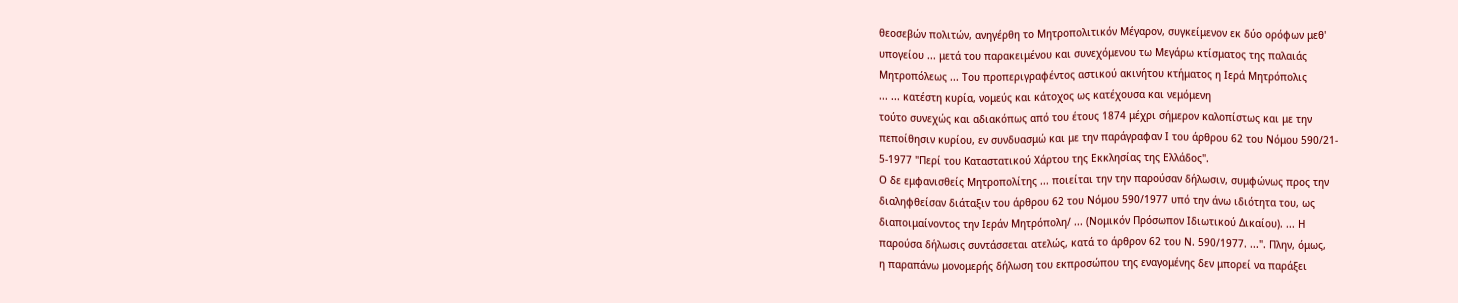θεοσεβών πολιτών, ανηγέρθη το Μητροπολιτικόν Μέγαρον, συγκείμενον εκ δύο ορόφων μεθ'
υπογείου ... μετά του παρακειμένου και συνεχόμενου τω Μεγάρω κτίσματος της παλαιάς
Μητροπόλεως ... Του προπεριγραφέντος αστικού ακινήτου κτήματος η Ιερά Μητρόπολις
... ... κατέστη κυρία, νομεύς και κάτοχος ως κατέχουσα και νεμόμενη
τούτο συνεχώς και αδιακόπως από του έτους 1874 μέχρι σήμερον καλοπίστως και με την
πεποίθησιν κυρίου, εν συνδυασμώ και με την παράγραφαν Ι του άρθρου 62 του Νόμου 590/21-
5-1977 "Περί του Καταστατικού Χάρτου της Εκκλησίας της Ελλάδος".
Ο δε εμφανισθείς Μητροπολίτης ... ποιείται την την παρούσαν δήλωσιν, συμφώνως προς την
διαληφθείσαν διάταξιν του άρθρου 62 του Νόμου 590/1977 υπό την άνω ιδιότητα του, ως
διαποιμαίνοντος την Ιεράν Μητρόπολη/ ... (Νομικόν Πρόσωπον Ιδιωτικού Δικαίου). ... Η
παρούσα δήλωσις συντάσσεται ατελώς, κατά το άρθρον 62 του Ν. 590/1977. ...". Πλην, όμως,
η παραπάνω μονομερής δήλωση του εκπροσώπου της εναγομένης δεν μπορεί να παράξει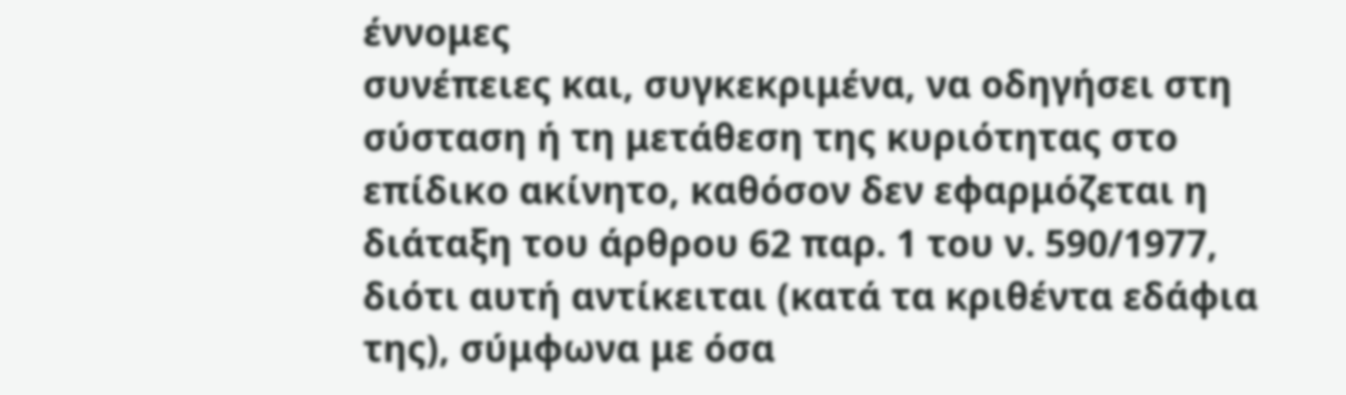έννομες
συνέπειες και, συγκεκριμένα, να οδηγήσει στη σύσταση ή τη μετάθεση της κυριότητας στο
επίδικο ακίνητο, καθόσον δεν εφαρμόζεται η διάταξη του άρθρου 62 παρ. 1 του ν. 590/1977,
διότι αυτή αντίκειται (κατά τα κριθέντα εδάφια της), σύμφωνα με όσα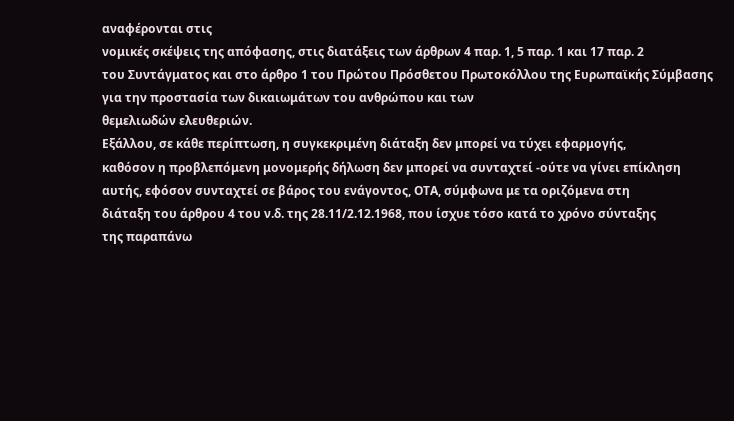αναφέρονται στις
νομικές σκέψεις της απόφασης, στις διατάξεις των άρθρων 4 παρ. 1, 5 παρ. 1 και 17 παρ. 2
του Συντάγματος και στο άρθρο 1 του Πρώτου Πρόσθετου Πρωτοκόλλου της Ευρωπαϊκής Σύμβασης
για την προστασία των δικαιωμάτων του ανθρώπου και των
θεμελιωδών ελευθεριών.
Εξάλλου, σε κάθε περίπτωση, η συγκεκριμένη διάταξη δεν μπορεί να τύχει εφαρμογής,
καθόσον η προβλεπόμενη μονομερής δήλωση δεν μπορεί να συνταχτεί -ούτε να γίνει επίκληση
αυτής, εφόσον συνταχτεί σε βάρος του ενάγοντος, ΟΤΑ, σύμφωνα με τα οριζόμενα στη
διάταξη του άρθρου 4 του ν.δ. της 28.11/2.12.1968, που ίσχυε τόσο κατά το χρόνο σύνταξης
της παραπάνω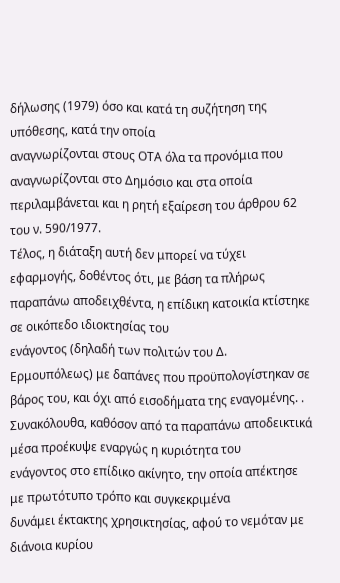δήλωσης (1979) όσο και κατά τη συζήτηση της υπόθεσης, κατά την οποία
αναγνωρίζονται στους ΟΤΑ όλα τα προνόμια που αναγνωρίζονται στο Δημόσιο και στα οποία
περιλαμβάνεται και η ρητή εξαίρεση του άρθρου 62 του ν. 590/1977.
Τέλος, η διάταξη αυτή δεν μπορεί να τύχει εφαρμογής, δοθέντος ότι, με βάση τα πλήρως
παραπάνω αποδειχθέντα, η επίδικη κατοικία κτίστηκε σε οικόπεδο ιδιοκτησίας του
ενάγοντος (δηλαδή των πολιτών του Δ. Ερμουπόλεως) με δαπάνες που προϋπολογίστηκαν σε
βάρος του, και όχι από εισοδήματα της εναγομένης. .
Συνακόλουθα, καθόσον από τα παραπάνω αποδεικτικά μέσα προέκυψε εναργώς η κυριότητα του
ενάγοντος στο επίδικο ακίνητο, την οποία απέκτησε με πρωτότυπο τρόπο και συγκεκριμένα
δυνάμει έκτακτης χρησικτησίας, αφού το νεμόταν με διάνοια κυρίου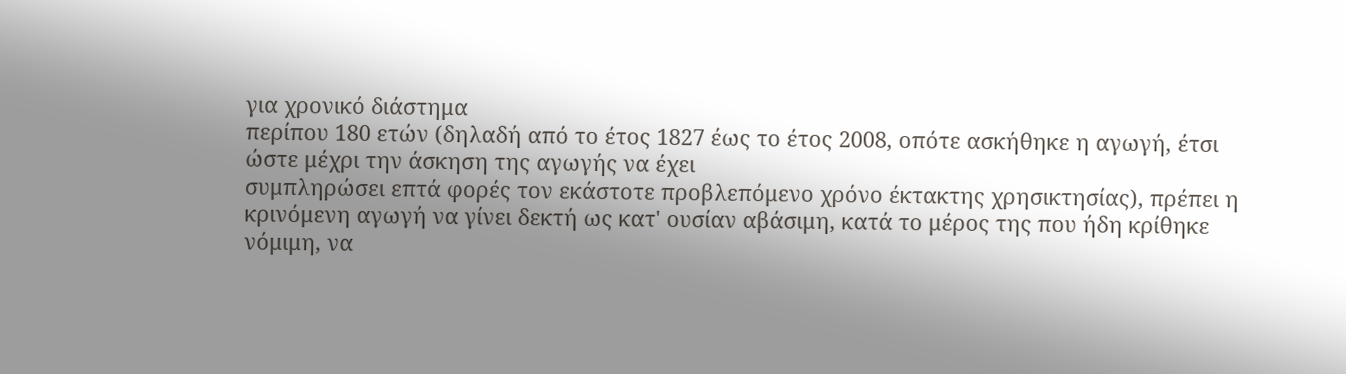για χρονικό διάστημα
περίπου 180 ετών (δηλαδή από το έτος 1827 έως το έτος 2008, οπότε ασκήθηκε η αγωγή, έτσι
ώστε μέχρι την άσκηση της αγωγής να έχει
συμπληρώσει επτά φορές τον εκάστοτε προβλεπόμενο χρόνο έκτακτης χρησικτησίας), πρέπει η
κρινόμενη αγωγή να γίνει δεκτή ως κατ' ουσίαν αβάσιμη, κατά το μέρος της που ήδη κρίθηκε
νόμιμη, να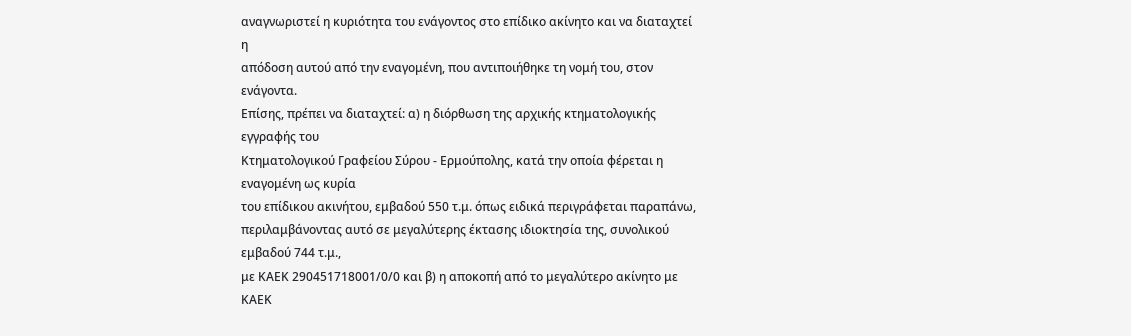αναγνωριστεί η κυριότητα του ενάγοντος στο επίδικο ακίνητο και να διαταχτεί η
απόδοση αυτού από την εναγομένη, που αντιποιήθηκε τη νομή του, στον ενάγοντα.
Επίσης, πρέπει να διαταχτεί: α) η διόρθωση της αρχικής κτηματολογικής εγγραφής του
Κτηματολογικού Γραφείου Σύρου - Ερμούπολης, κατά την οποία φέρεται η εναγομένη ως κυρία
του επίδικου ακινήτου, εμβαδού 550 τ.μ. όπως ειδικά περιγράφεται παραπάνω,
περιλαμβάνοντας αυτό σε μεγαλύτερης έκτασης ιδιοκτησία της, συνολικού εμβαδού 744 τ.μ.,
με ΚΑΕΚ 290451718001/0/0 και β) η αποκοπή από το μεγαλύτερο ακίνητο με ΚΑΕΚ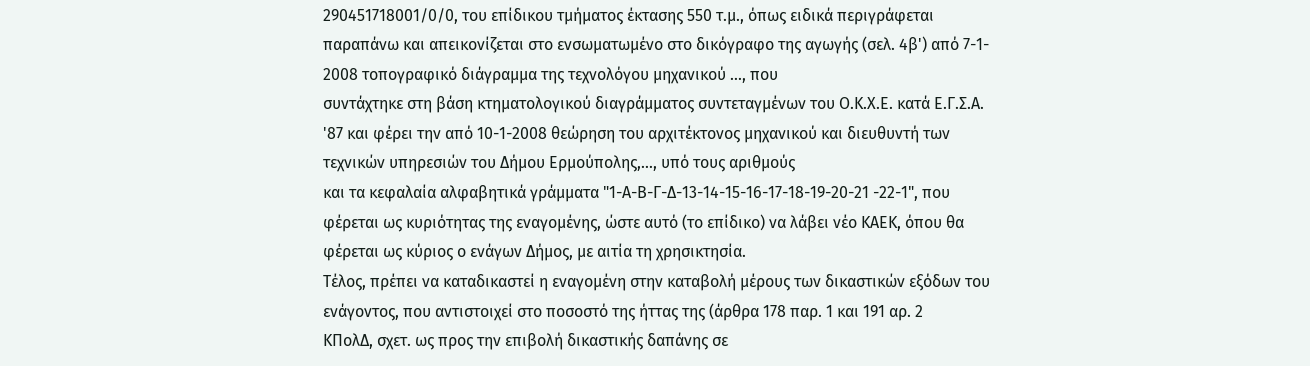290451718001/0/0, του επίδικου τμήματος έκτασης 550 τ.μ., όπως ειδικά περιγράφεται
παραπάνω και απεικονίζεται στο ενσωματωμένο στο δικόγραφο της αγωγής (σελ. 4β') από 7-1-
2008 τοπογραφικό διάγραμμα της τεχνολόγου μηχανικού ..., που
συντάχτηκε στη βάση κτηματολογικού διαγράμματος συντεταγμένων του Ο.Κ.Χ.Ε. κατά Ε.Γ.Σ.Α.
'87 και φέρει την από 10-1-2008 θεώρηση του αρχιτέκτονος μηχανικού και διευθυντή των
τεχνικών υπηρεσιών του Δήμου Ερμούπολης,..., υπό τους αριθμούς
και τα κεφαλαία αλφαβητικά γράμματα "1-Α-Β-Γ-Δ-13-14-15-16-17-18-19-20-21 -22-1", που
φέρεται ως κυριότητας της εναγομένης, ώστε αυτό (το επίδικο) να λάβει νέο ΚΑΕΚ, όπου θα
φέρεται ως κύριος ο ενάγων Δήμος, με αιτία τη χρησικτησία.
Τέλος, πρέπει να καταδικαστεί η εναγομένη στην καταβολή μέρους των δικαστικών εξόδων του
ενάγοντος, που αντιστοιχεί στο ποσοστό της ήττας της (άρθρα 178 παρ. 1 και 191 αρ. 2
ΚΠολΔ, σχετ. ως προς την επιβολή δικαστικής δαπάνης σε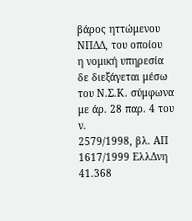βάρος ηττώμενου ΝΠΔΔ, του οποίου
η νομική υπηρεσία δε διεξάγεται μέσω του Ν.Σ.Κ. σύμφωνα με άρ. 28 παρ. 4 του ν.
2579/1998, βλ. ΑΠ 1617/1999 ΕλλΔνη 41.368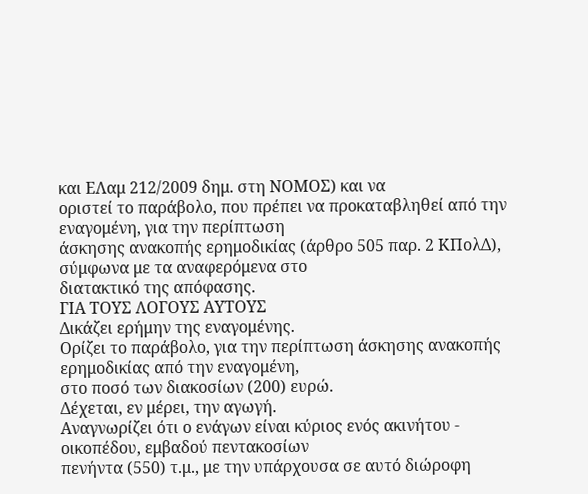και ΕΛαμ 212/2009 δημ. στη ΝΟΜΟΣ) και να
οριστεί το παράβολο, που πρέπει να προκαταβληθεί από την εναγομένη, για την περίπτωση
άσκησης ανακοπής ερημοδικίας (άρθρο 505 παρ. 2 ΚΠολΔ), σύμφωνα με τα αναφερόμενα στο
διατακτικό της απόφασης.
ΓΙΑ ΤΟΥΣ ΛΟΓΟΥΣ ΑΥΤΟΥΣ
Δικάζει ερήμην της εναγομένης.
Ορίζει το παράβολο, για την περίπτωση άσκησης ανακοπής ερημοδικίας από την εναγομένη,
στο ποσό των διακοσίων (200) ευρώ.
Δέχεται, εν μέρει, την αγωγή.
Αναγνωρίζει ότι ο ενάγων είναι κύριος ενός ακινήτου - οικοπέδου, εμβαδού πεντακοσίων
πενήντα (550) τ.μ., με την υπάρχουσα σε αυτό διώροφη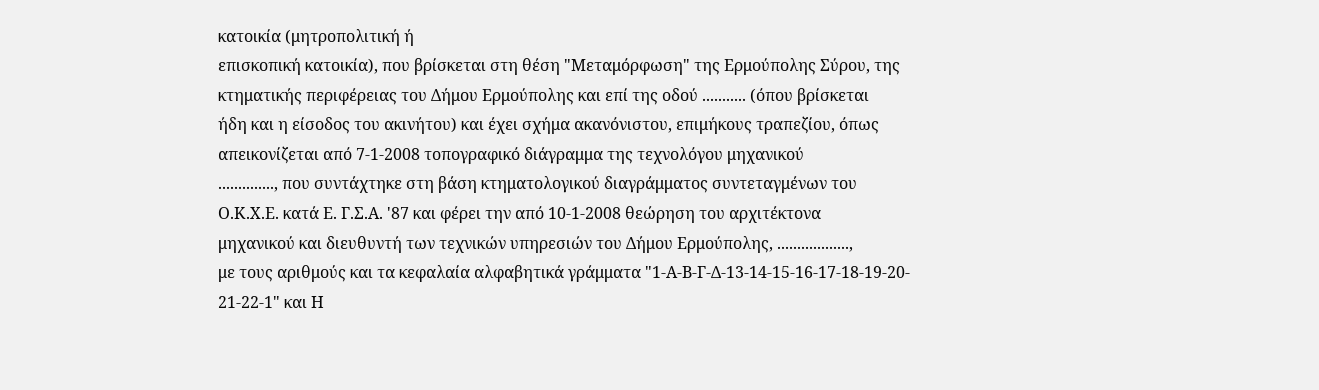κατοικία (μητροπολιτική ή
επισκοπική κατοικία), που βρίσκεται στη θέση "Μεταμόρφωση" της Ερμούπολης Σύρου, της
κτηματικής περιφέρειας του Δήμου Ερμούπολης και επί της οδού ........... (όπου βρίσκεται
ήδη και η είσοδος του ακινήτου) και έχει σχήμα ακανόνιστου, επιμήκους τραπεζίου, όπως
απεικονίζεται από 7-1-2008 τοπογραφικό διάγραμμα της τεχνολόγου μηχανικού
.............., που συντάχτηκε στη βάση κτηματολογικού διαγράμματος συντεταγμένων του
Ο.Κ.Χ.Ε. κατά Ε. Γ.Σ.Α. '87 και φέρει την από 10-1-2008 θεώρηση του αρχιτέκτονα
μηχανικού και διευθυντή των τεχνικών υπηρεσιών του Δήμου Ερμούπολης, ..................,
με τους αριθμούς και τα κεφαλαία αλφαβητικά γράμματα "1-Α-Β-Γ-Δ-13-14-15-16-17-18-19-20-
21-22-1" και Η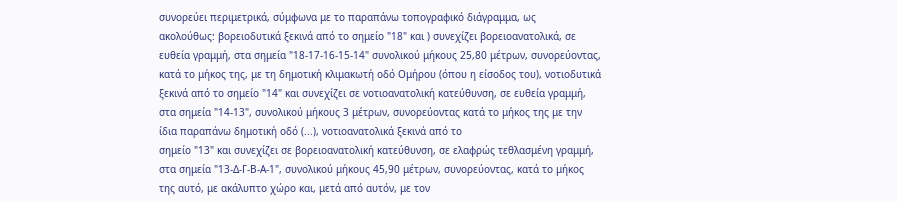συνορεύει περιμετρικά, σύμφωνα με το παραπάνω τοπογραφικό διάγραμμα, ως
ακολούθως: βορειοδυτικά ξεκινά από το σημείο "18" και ) συνεχίζει βορειοανατολικά, σε
ευθεία γραμμή, στα σημεία "18-17-16-15-14" συνολικού μήκους 25,80 μέτρων, συνορεύοντας,
κατά το μήκος της, με τη δημοτική κλιμακωτή οδό Ομήρου (όπου η είσοδος του), νοτιοδυτικά
ξεκινά από το σημείο "14" και συνεχίζει σε νοτιοανατολική κατεύθυνση, σε ευθεία γραμμή,
στα σημεία "14-13", συνολικού μήκους 3 μέτρων, συνορεύοντας κατά το μήκος της με την
ίδια παραπάνω δημοτική οδό (...), νοτιοανατολικά ξεκινά από το
σημείο "13" και συνεχίζει σε βορειοανατολική κατεύθυνση, σε ελαφρώς τεθλασμένη γραμμή,
στα σημεία "13-Δ-Γ-Β-Α-1", συνολικού μήκους 45,90 μέτρων, συνορεύοντας, κατά το μήκος
της αυτό, με ακάλυπτο χώρο και, μετά από αυτόν, με τον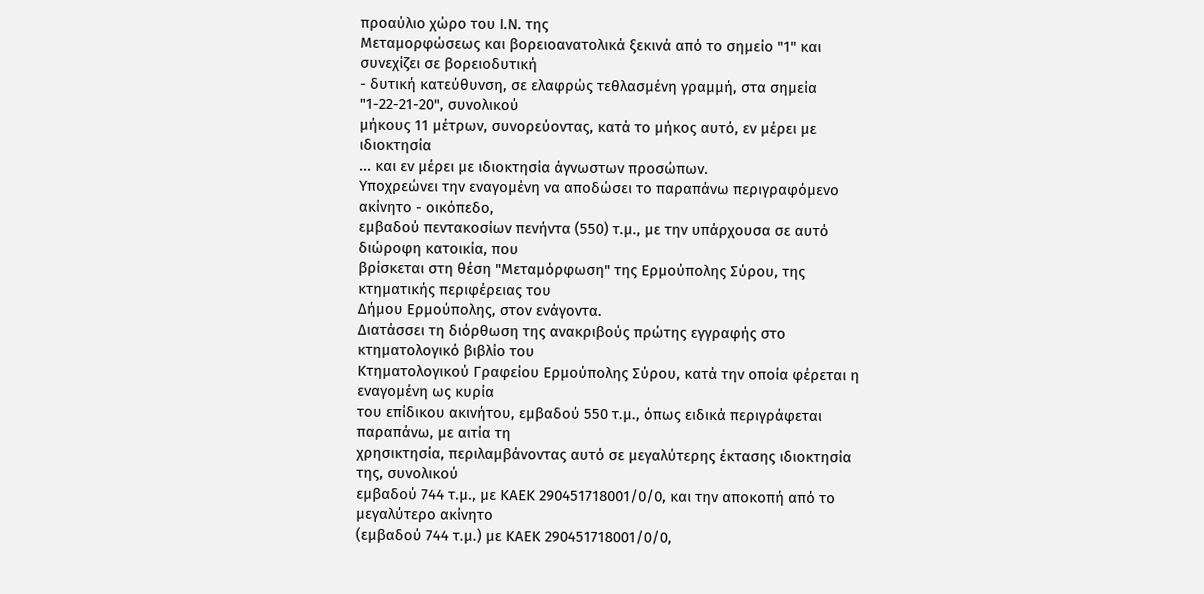προαύλιο χώρο του Ι.Ν. της
Μεταμορφώσεως και βορειοανατολικά ξεκινά από το σημείο "1" και συνεχίζει σε βορειοδυτική
- δυτική κατεύθυνση, σε ελαφρώς τεθλασμένη γραμμή, στα σημεία "1-22-21-20", συνολικού
μήκους 11 μέτρων, συνορεύοντας, κατά το μήκος αυτό, εν μέρει με ιδιοκτησία
... και εν μέρει με ιδιοκτησία άγνωστων προσώπων.
Υποχρεώνει την εναγομένη να αποδώσει το παραπάνω περιγραφόμενο ακίνητο - οικόπεδο,
εμβαδού πεντακοσίων πενήντα (550) τ.μ., με την υπάρχουσα σε αυτό διώροφη κατοικία, που
βρίσκεται στη θέση "Μεταμόρφωση" της Ερμούπολης Σύρου, της κτηματικής περιφέρειας του
Δήμου Ερμούπολης, στον ενάγοντα.
Διατάσσει τη διόρθωση της ανακριβούς πρώτης εγγραφής στο κτηματολογικό βιβλίο του
Κτηματολογικού Γραφείου Ερμούπολης Σύρου, κατά την οποία φέρεται η εναγομένη ως κυρία
του επίδικου ακινήτου, εμβαδού 550 τ.μ., όπως ειδικά περιγράφεται παραπάνω, με αιτία τη
χρησικτησία, περιλαμβάνοντας αυτό σε μεγαλύτερης έκτασης ιδιοκτησία της, συνολικού
εμβαδού 744 τ.μ., με ΚΑΕΚ 290451718001/0/0, και την αποκοπή από το μεγαλύτερο ακίνητο
(εμβαδού 744 τ.μ.) με ΚΑΕΚ 290451718001/0/0,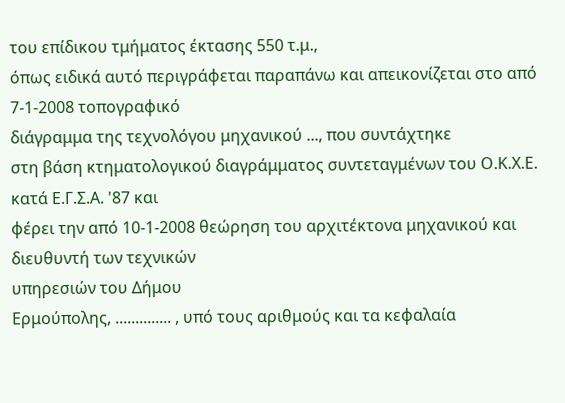του επίδικου τμήματος έκτασης 550 τ.μ.,
όπως ειδικά αυτό περιγράφεται παραπάνω και απεικονίζεται στο από 7-1-2008 τοπογραφικό
διάγραμμα της τεχνολόγου μηχανικού ..., που συντάχτηκε
στη βάση κτηματολογικού διαγράμματος συντεταγμένων του Ο.Κ.Χ.Ε. κατά Ε.Γ.Σ.Α. '87 και
φέρει την από 10-1-2008 θεώρηση του αρχιτέκτονα μηχανικού και διευθυντή των τεχνικών
υπηρεσιών του Δήμου
Ερμούπολης, .............. , υπό τους αριθμούς και τα κεφαλαία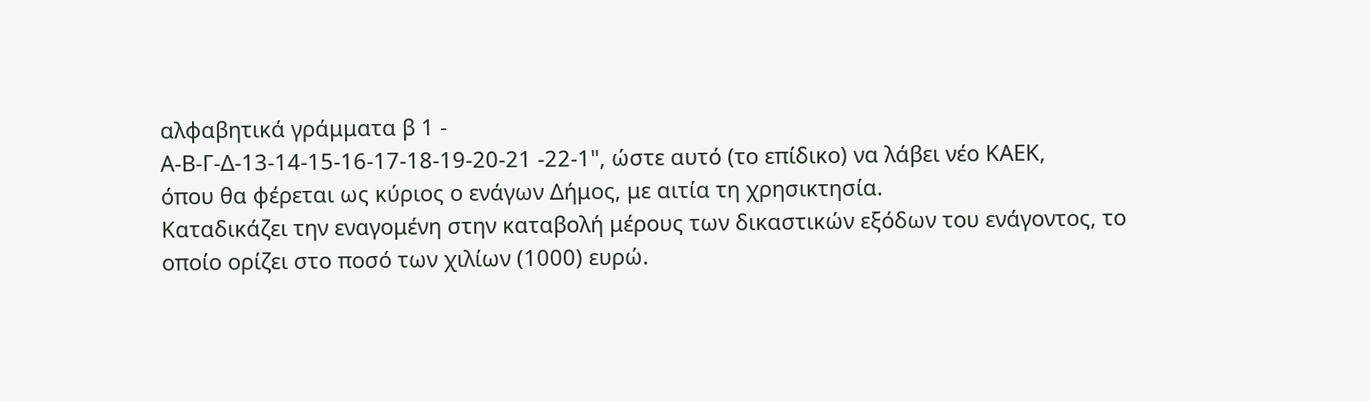αλφαβητικά γράμματα β 1 -
Α-Β-Γ-Δ-13-14-15-16-17-18-19-20-21 -22-1", ώστε αυτό (το επίδικο) να λάβει νέο ΚΑΕΚ,
όπου θα φέρεται ως κύριος ο ενάγων Δήμος, με αιτία τη χρησικτησία.
Καταδικάζει την εναγομένη στην καταβολή μέρους των δικαστικών εξόδων του ενάγοντος, το
οποίο ορίζει στο ποσό των χιλίων (1000) ευρώ.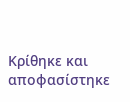Κρίθηκε και αποφασίστηκε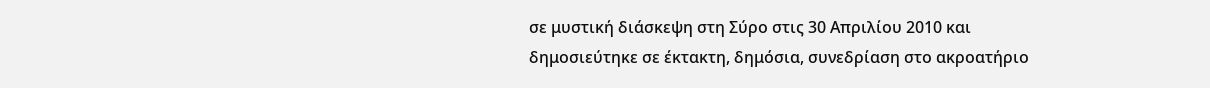σε μυστική διάσκεψη στη Σύρο στις 30 Απριλίου 2010 και
δημοσιεύτηκε σε έκτακτη, δημόσια, συνεδρίαση στο ακροατήριο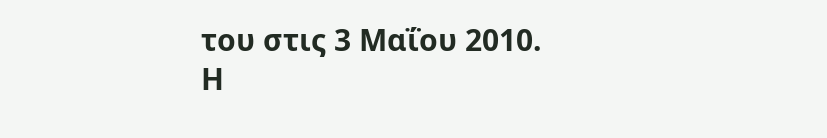του στις 3 Μαΐου 2010.
Η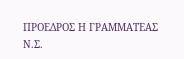ΠΡΟΕΔΡΟΣ Η ΓΡΑΜΜΑΤΕΑΣ
Ν.Σ.